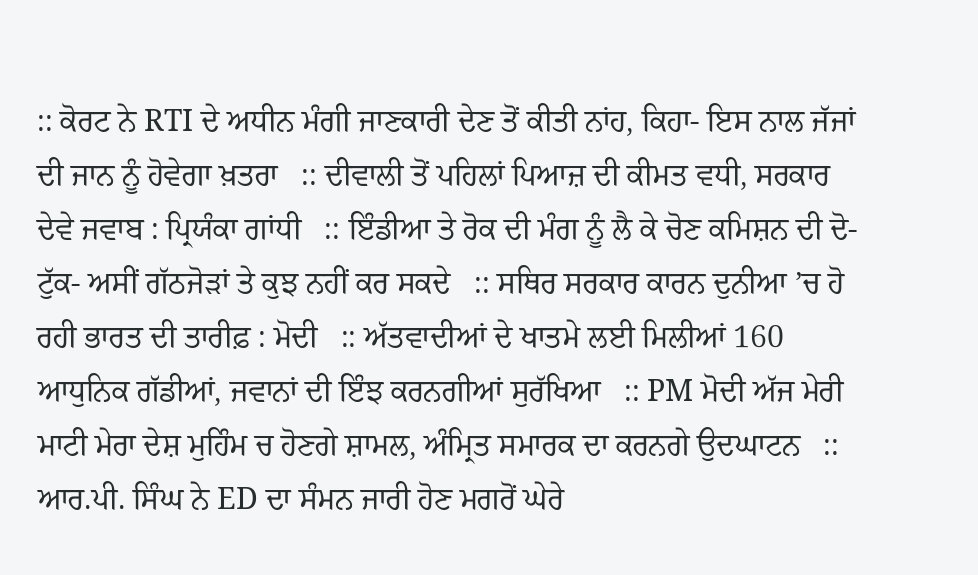:: ਕੋਰਟ ਨੇ RTI ਦੇ ਅਧੀਨ ਮੰਗੀ ਜਾਣਕਾਰੀ ਦੇਣ ਤੋਂ ਕੀਤੀ ਨਾਂਹ, ਕਿਹਾ- ਇਸ ਨਾਲ ਜੱਜਾਂ ਦੀ ਜਾਨ ਨੂੰ ਹੋਵੇਗਾ ਖ਼ਤਰਾ   :: ਦੀਵਾਲੀ ਤੋਂ ਪਹਿਲਾਂ ਪਿਆਜ਼ ਦੀ ਕੀਮਤ ਵਧੀ, ਸਰਕਾਰ ਦੇਵੇ ਜਵਾਬ : ਪ੍ਰਿਯੰਕਾ ਗਾਂਧੀ   :: ਇੰਡੀਆ ਤੇ ਰੋਕ ਦੀ ਮੰਗ ਨੂੰ ਲੈ ਕੇ ਚੋਣ ਕਮਿਸ਼ਨ ਦੀ ਦੋ-ਟੁੱਕ- ਅਸੀਂ ਗੱਠਜੋੜਾਂ ਤੇ ਕੁਝ ਨਹੀਂ ਕਰ ਸਕਦੇ   :: ਸਥਿਰ ਸਰਕਾਰ ਕਾਰਨ ਦੁਨੀਆ ’ਚ ਹੋ ਰਹੀ ਭਾਰਤ ਦੀ ਤਾਰੀਫ਼ : ਮੋਦੀ   :: ਅੱਤਵਾਦੀਆਂ ਦੇ ਖਾਤਮੇ ਲਈ ਮਿਲੀਆਂ 160 ਆਧੁਨਿਕ ਗੱਡੀਆਂ, ਜਵਾਨਾਂ ਦੀ ਇੰਝ ਕਰਨਗੀਆਂ ਸੁਰੱਖਿਆ   :: PM ਮੋਦੀ ਅੱਜ ਮੇਰੀ ਮਾਟੀ ਮੇਰਾ ਦੇਸ਼ ਮੁਹਿੰਮ ਚ ਹੋਣਗੇ ਸ਼ਾਮਲ, ਅੰਮ੍ਰਿਤ ਸਮਾਰਕ ਦਾ ਕਰਨਗੇ ਉਦਘਾਟਨ   :: ਆਰ.ਪੀ. ਸਿੰਘ ਨੇ ED ਦਾ ਸੰਮਨ ਜਾਰੀ ਹੋਣ ਮਗਰੋਂ ਘੇਰੇ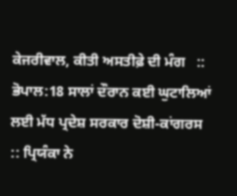ਕੇਜਰੀਵਾਲ, ਕੀਤੀ ਅਸਤੀਫ਼ੇ ਦੀ ਮੰਗ   :: ਭੋਪਾਲ:18 ਸਾਲਾਂ ਦੌਰਾਨ ਕਈ ਘੁਟਾਲਿਆਂ ਲਈ ਮੱਧ ਪ੍ਰਦੇਸ਼ ਸਰਕਾਰ ਦੋਸ਼ੀ-ਕਾਂਗਰਸ   :: ਪ੍ਰਿਯੰਕਾ ਨੇ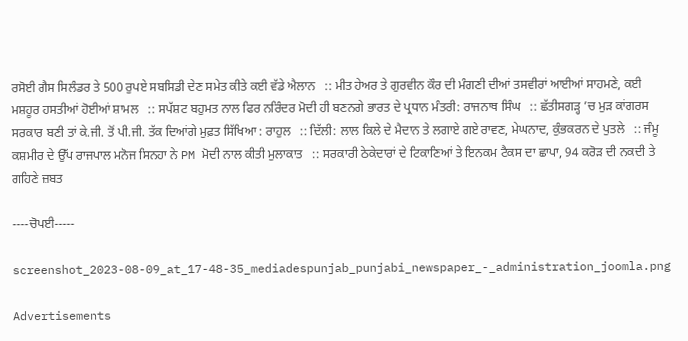ਰਸੋਈ ਗੈਸ ਸਿਲੰਡਰ ਤੇ 500 ਰੁਪਏ ਸਬਸਿਡੀ ਦੇਣ ਸਮੇਤ ਕੀਤੇ ਕਈ ਵੱਡੇ ਐਲਾਨ   :: ਮੀਤ ਹੇਅਰ ਤੇ ਗੁਰਵੀਨ ਕੌਰ ਦੀ ਮੰਗਣੀ ਦੀਆਂ ਤਸਵੀਰਾਂ ਆਈਆਂ ਸਾਹਮਣੇ, ਕਈ ਮਸ਼ਹੂਰ ਹਸਤੀਆਂ ਹੋਈਆਂ ਸ਼ਾਮਲ   :: ਸਪੱਸ਼ਟ ਬਹੁਮਤ ਨਾਲ ਫਿਰ ਨਰਿੰਦਰ ਮੋਦੀ ਹੀ ਬਣਨਗੇ ਭਾਰਤ ਦੇ ਪ੍ਰਧਾਨ ਮੰਤਰੀ: ਰਾਜਨਾਥ ਸਿੰਘ   :: ਛੱਤੀਸਗੜ੍ਹ ’ਚ ਮੁੜ ਕਾਂਗਰਸ ਸਰਕਾਰ ਬਣੀ ਤਾਂ ਕੇ.ਜੀ. ਤੋਂ ਪੀ.ਜੀ. ਤੱਕ ਦਿਆਂਗੇ ਮੁਫ਼ਤ ਸਿੱਖਿਆ : ਰਾਹੁਲ   :: ਦਿੱਲੀ: ਲਾਲ ਕਿਲੇ ਦੇ ਮੈਦਾਨ ਤੇ ਲਗਾਏ ਗਏ ਰਾਵਣ, ਮੇਘਨਾਦ, ਕੁੰਭਕਰਨ ਦੇ ਪੁਤਲੇ   :: ਜੰਮੂ ਕਸ਼ਮੀਰ ਦੇ ਉੱਪ ਰਾਜਪਾਲ ਮਨੋਜ ਸਿਨਹਾ ਨੇ PM ਮੋਦੀ ਨਾਲ ਕੀਤੀ ਮੁਲਾਕਾਤ   :: ਸਰਕਾਰੀ ਠੇਕੇਦਾਰਾਂ ਦੇ ਟਿਕਾਣਿਆਂ ਤੇ ਇਨਕਮ ਟੈਕਸ ਦਾ ਛਾਪਾ, 94 ਕਰੋੜ ਦੀ ਨਕਦੀ ਤੇ ਗਹਿਣੇ ਜ਼ਬਤ

----ਚੋਪਈ-----

screenshot_2023-08-09_at_17-48-35_mediadespunjab_punjabi_newspaper_-_administration_joomla.png

Advertisements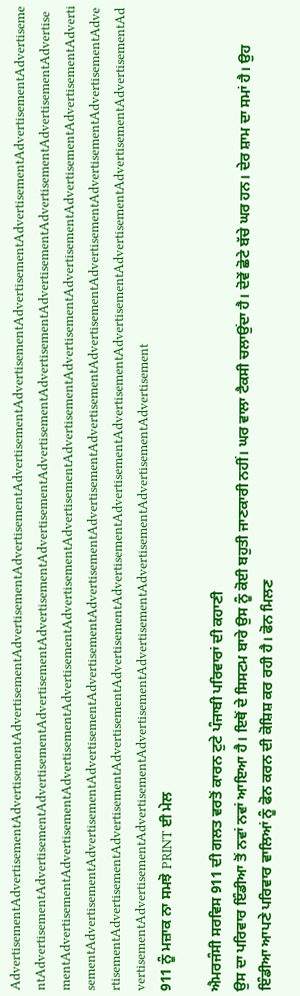AdvertisementAdvertisementAdvertisementAdvertisementAdvertisementAdvertisementAdvertisementAdvertisementAdvertisementAdvertisementAdvertisementAdvertisementAdvertisementAdvertisementAdvertisementAdvertisementAdvertisementAdvertisementAdvertisementAdvertisementAdvertisementAdvertisementAdvertisementAdvertisementAdvertisementAdvertisementAdvertisementAdvertisementAdvertisementAdvertisementAdvertisementAdvertisementAdvertisementAdvertisementAdvertisementAdvertisementAdvertisementAdvertisementAdvertisementAdvertisementAdvertisementAdvertisementAdvertisementAdvertisementAdvertisementAdvertisementAdvertisementAdvertisementAdvertisementAdvertisementAdvertisementAdvertisementAdvertisementAdvertisementAdvertisementAdvertisementAdvertisementAdvertisementAdvertisementAdvertisementAdvertisementAdvertisementAdvertisementAdvertisementAdvertisementAdvertisementAdvertisement
911 ਨੂੰ ਮਜ਼ਾਕ ਨਾ ਸਮਝੋ PRINT ਈ ਮੇਲ

ਐਮਰਜੰਸੀ ਸਰਵਿਸ 911 ਦੀ ਗਲਤ ਵਰਤੋਂ ਕਾਰਨ ਟੁਟੇ ਪੰਜਾਬੀ ਪਰਿਵਾਰਾਂ ਦੀ ਕਹਾਣੀ
ਉਸ ਦਾ ਪਰਿਵਾਰ ਇੰਡੀਆ ਤੋਂ ਨਵਾਂ ਨਵਾਂ ਆਇਆ ਹੈ। ਇਥੋਂ ਦੇ ਸਿਸਟਮ ਬਾਰੇ ਉਸ ਨੂੰ ਕੋਈ ਬਹੁਤੀ ਜਾਣਕਾਰੀ ਨਹੀਂ। ਘਰ ਵਾਲਾ ਟੈਕਸੀ ਚਲਾਉਂਦਾ ਹੈ। ਦੋਵੇਂ ਛੋਟੇ ਬੱਚੇ ਘਰ ਹਨ। ਦੇਰ ਸ਼ਾਮ ਦਾ ਸਮਾਂ ਹੈ। ਉਹ ਇੰਡੀਆ ਆਪਣੇ ਪਰਿਵਾਰ ਵਾਲਿਆਂ ਨੂੰ ਫੋਨ ਕਰਨ ਦੀ ਕੋਸ਼ਿਸ਼ ਕਰ ਰਹੀ ਹੈ। ਫੋਨ ਮਿਲਣ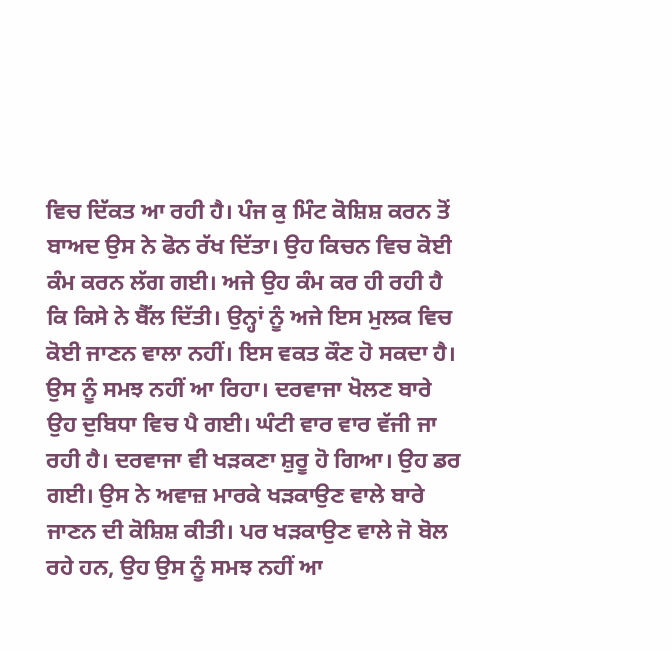ਵਿਚ ਦਿੱਕਤ ਆ ਰਹੀ ਹੈ। ਪੰਜ ਕੁ ਮਿੰਟ ਕੋਸ਼ਿਸ਼ ਕਰਨ ਤੋਂ ਬਾਅਦ ਉਸ ਨੇ ਫੋਨ ਰੱਖ ਦਿੱਤਾ। ਉਹ ਕਿਚਨ ਵਿਚ ਕੋਈ ਕੰਮ ਕਰਨ ਲੱਗ ਗਈ। ਅਜੇ ਉਹ ਕੰਮ ਕਰ ਹੀ ਰਹੀ ਹੈ ਕਿ ਕਿਸੇ ਨੇ ਬੈੱਲ ਦਿੱਤੀ। ਉਨ੍ਹਾਂ ਨੂੰ ਅਜੇ ਇਸ ਮੁਲਕ ਵਿਚ ਕੋਈ ਜਾਣਨ ਵਾਲਾ ਨਹੀਂ। ਇਸ ਵਕਤ ਕੌਣ ਹੋ ਸਕਦਾ ਹੈ। ਉਸ ਨੂੰ ਸਮਝ ਨਹੀਂ ਆ ਰਿਹਾ। ਦਰਵਾਜਾ ਖੋਲਣ ਬਾਰੇ ਉਹ ਦੁਬਿਧਾ ਵਿਚ ਪੈ ਗਈ। ਘੰਟੀ ਵਾਰ ਵਾਰ ਵੱਜੀ ਜਾ ਰਹੀ ਹੈ। ਦਰਵਾਜਾ ਵੀ ਖੜਕਣਾ ਸ਼ੁਰੂ ਹੋ ਗਿਆ। ਉਹ ਡਰ ਗਈ। ਉਸ ਨੇ ਅਵਾਜ਼ ਮਾਰਕੇ ਖੜਕਾਉਣ ਵਾਲੇ ਬਾਰੇ ਜਾਣਨ ਦੀ ਕੋਸ਼ਿਸ਼ ਕੀਤੀ। ਪਰ ਖੜਕਾਉਣ ਵਾਲੇ ਜੋ ਬੋਲ ਰਹੇ ਹਨ, ਉਹ ਉਸ ਨੂੰ ਸਮਝ ਨਹੀਂ ਆ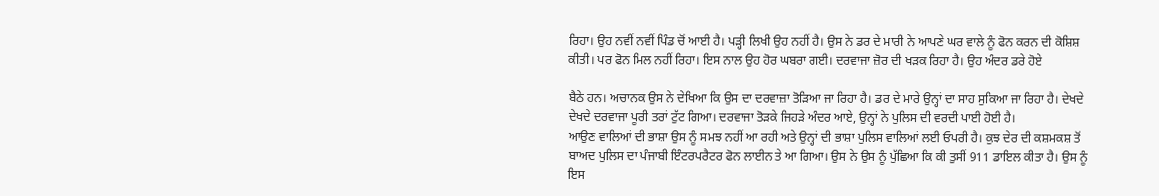ਰਿਹਾ। ਉਹ ਨਵੀਂ ਨਵੀਂ ਪਿੰਡ ਚੋਂ ਆਈ ਹੈ। ਪੜ੍ਹੀ ਲਿਖੀ ਉਹ ਨਹੀਂ ਹੈ। ਉਸ ਨੇ ਡਰ ਦੇ ਮਾਰੀ ਨੇ ਆਪਣੇ ਘਰ ਵਾਲੇ ਨੂੰ ਫੋਨ ਕਰਨ ਦੀ ਕੋਸ਼ਿਸ਼ ਕੀਤੀ। ਪਰ ਫੋਨ ਮਿਲ ਨਹੀਂ ਰਿਹਾ। ਇਸ ਨਾਲ ਉਹ ਹੋਰ ਘਬਰਾ ਗਈ। ਦਰਵਾਜਾ ਜ਼ੋਰ ਦੀ ਖੜਕ ਰਿਹਾ ਹੈ। ਉਹ ਅੰਦਰ ਡਰੇ ਹੋਏ

ਬੈਠੇ ਹਨ। ਅਚਾਨਕ ਉਸ ਨੇ ਦੇਖਿਆ ਕਿ ਉਸ ਦਾ ਦਰਵਾਜ਼ਾ ਤੋੜਿਆ ਜਾ ਰਿਹਾ ਹੈ। ਡਰ ਦੇ ਮਾਰੇ ਉਨ੍ਹਾਂ ਦਾ ਸਾਹ ਸੁਕਿਆ ਜਾ ਰਿਹਾ ਹੈ। ਦੇਖਦੇ ਦੇਖਦੇ ਦਰਵਾਜਾ ਪੂਰੀ ਤਰਾਂ ਟੁੱਟ ਗਿਆ। ਦਰਵਾਜਾ ਤੋੜਕੇ ਜਿਹੜੇ ਅੰਦਰ ਆਏ, ਉਨ੍ਹਾਂ ਨੇ ਪੁਲਿਸ ਦੀ ਵਰਦੀ ਪਾਈ ਹੋਈ ਹੈ।
ਆਉਣ ਵਾਲਿਆਂ ਦੀ ਭਾਸ਼ਾ ਉਸ ਨੂੰ ਸਮਝ ਨਹੀਂ ਆ ਰਹੀ ਅਤੇ ਉਨ੍ਹਾਂ ਦੀ ਭਾਸ਼ਾ ਪੁਲਿਸ ਵਾਲਿਆਂ ਲਈ ਓਪਰੀ ਹੈ। ਕੁਝ ਦੇਰ ਦੀ ਕਸ਼ਮਕਸ਼ ਤੋਂ ਬਾਅਦ ਪੁਲਿਸ ਦਾ ਪੰਜਾਬੀ ਇੰਟਰਪਰੈਟਰ ਫੋਨ ਲਾਈਨ ਤੇ ਆ ਗਿਆ। ਉਸ ਨੇ ਉਸ ਨੂੰ ਪੁੱਛਿਆ ਕਿ ਕੀ ਤੁਸੀਂ 911 ਡਾਇਲ ਕੀਤਾ ਹੈ। ਉਸ ਨੂੰ ਇਸ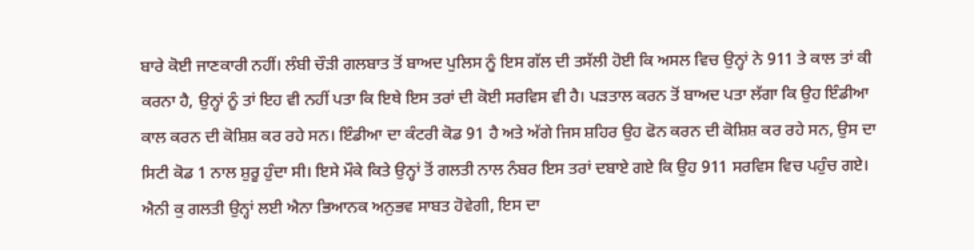ਬਾਰੇ ਕੋਈ ਜਾਣਕਾਰੀ ਨਹੀਂ। ਲੰਬੀ ਚੌੜੀ ਗਲਬਾਤ ਤੋਂ ਬਾਅਦ ਪੁਲਿਸ ਨੂੰ ਇਸ ਗੱਲ ਦੀ ਤਸੱਲੀ ਹੋਈ ਕਿ ਅਸਲ ਵਿਚ ਉਨ੍ਹਾਂ ਨੇ 911 ਤੇ ਕਾਲ ਤਾਂ ਕੀ ਕਰਨਾ ਹੈ, ਉਨ੍ਹਾਂ ਨੂੰ ਤਾਂ ਇਹ ਵੀ ਨਹੀਂ ਪਤਾ ਕਿ ਇਥੇ ਇਸ ਤਰਾਂ ਦੀ ਕੋਈ ਸਰਵਿਸ ਵੀ ਹੈ। ਪੜਤਾਲ ਕਰਨ ਤੋਂ ਬਾਅਦ ਪਤਾ ਲੱਗਾ ਕਿ ਉਹ ਇੰਡੀਆ ਕਾਲ ਕਰਨ ਦੀ ਕੋਸ਼ਿਸ਼ ਕਰ ਰਹੇ ਸਨ। ਇੰਡੀਆ ਦਾ ਕੰਟਰੀ ਕੋਡ 91 ਹੈ ਅਤੇ ਅੱਗੇ ਜਿਸ ਸ਼ਹਿਰ ਉਹ ਫੋਨ ਕਰਨ ਦੀ ਕੋਸ਼ਿਸ਼ ਕਰ ਰਹੇ ਸਨ, ਉਸ ਦਾ ਸਿਟੀ ਕੋਡ 1 ਨਾਲ ਸ਼ੁਰੂ ਹੁੰਦਾ ਸੀ। ਇਸੇ ਮੌਕੇ ਕਿਤੇ ਉਨ੍ਹਾਂ ਤੋਂ ਗਲਤੀ ਨਾਲ ਨੰਬਰ ਇਸ ਤਰਾਂ ਦਬਾਏ ਗਏ ਕਿ ਉਹ 911 ਸਰਵਿਸ ਵਿਚ ਪਹੁੰਚ ਗਏ। ਐਨੀ ਕੁ ਗਲਤੀ ਉਨ੍ਹਾਂ ਲਈ ਐਨਾ ਭਿਆਨਕ ਅਨੁਭਵ ਸਾਬਤ ਹੋਵੇਗੀ, ਇਸ ਦਾ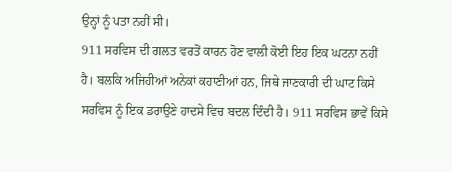ਉਨ੍ਹਾਂ ਨੂੰ ਪਤਾ ਨਹੀਂ ਸੀ।
911 ਸਰਵਿਸ ਦੀ ਗਲਤ ਵਰਤੋਂ ਕਾਰਨ ਹੋਣ ਵਾਲੀ ਕੋਈ ਇਹ ਇਕ ਘਟਨਾ ਨਹੀਂ ਹੈ। ਬਲਕਿ ਅਜਿਹੀਆਂ ਅਨੇਕਾਂ ਕਹਾਣੀਆਂ ਹਨ, ਜਿਥੇ ਜਾਣਕਾਰੀ ਦੀ ਘਾਟ ਕਿਸੇ ਸਰਵਿਸ ਨੂੰ ਇਕ ਡਰਾਉਣੇ ਹਾਦਸੇ ਵਿਚ ਬਦਲ ਦਿੰਦੀ ਹੈ। 911 ਸਰਵਿਸ ਭਾਵੇਂ ਕਿਸੇ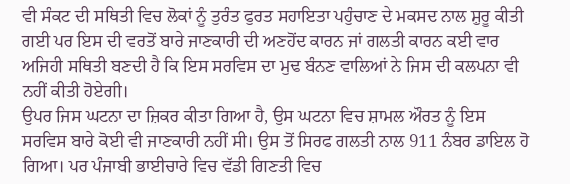ਵੀ ਸੰਕਟ ਦੀ ਸਥਿਤੀ ਵਿਚ ਲੋਕਾਂ ਨੂੰ ਤੁਰੰਤ ਫੁਰਤ ਸਹਾਇਤਾ ਪਹੁੰਚਾਣ ਦੇ ਮਕਸਦ ਨਾਲ ਸ਼ੁਰੂ ਕੀਤੀ ਗਈ ਪਰ ਇਸ ਦੀ ਵਰਤੋਂ ਬਾਰੇ ਜਾਣਕਾਰੀ ਦੀ ਅਣਹੋਂਦ ਕਾਰਨ ਜਾਂ ਗਲਤੀ ਕਾਰਨ ਕਈ ਵਾਰ ਅਜਿਹੀ ਸਥਿਤੀ ਬਣਦੀ ਹੈ ਕਿ ਇਸ ਸਰਵਿਸ ਦਾ ਮੁਢ ਬੰਨਣ ਵਾਲਿਆਂ ਨੇ ਜਿਸ ਦੀ ਕਲਪਨਾ ਵੀ ਨਹੀਂ ਕੀਤੀ ਹੋਏਗੀ।
ਉਪਰ ਜਿਸ ਘਟਨਾ ਦਾ ਜ਼ਿਕਰ ਕੀਤਾ ਗਿਆ ਹੈ, ਉਸ ਘਟਨਾ ਵਿਚ ਸ਼ਾਮਲ ਔਰਤ ਨੂੰ ਇਸ ਸਰਵਿਸ ਬਾਰੇ ਕੋਈ ਵੀ ਜਾਣਕਾਰੀ ਨਹੀਂ ਸੀ। ਉਸ ਤੋਂ ਸਿਰਫ ਗਲਤੀ ਨਾਲ 911 ਨੰਬਰ ਡਾਇਲ ਹੋ ਗਿਆ। ਪਰ ਪੰਜਾਬੀ ਭਾਈਚਾਰੇ ਵਿਚ ਵੱਡੀ ਗਿਣਤੀ ਵਿਚ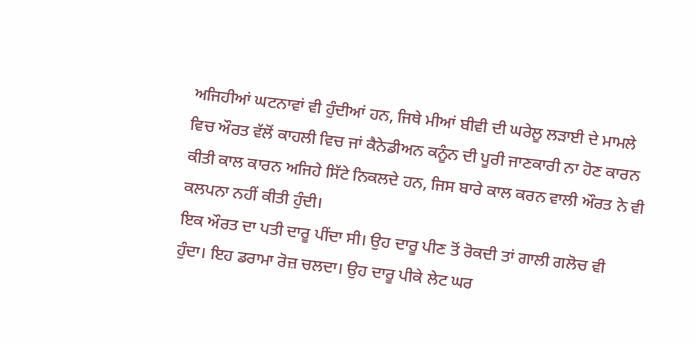ਅਜਿਹੀਆਂ ਘਟਨਾਵਾਂ ਵੀ ਹੁੰਦੀਆਂ ਹਨ, ਜਿਥੇ ਮੀਆਂ ਬੀਵੀ ਦੀ ਘਰੇਲੂ ਲੜਾਈ ਦੇ ਮਾਮਲੇ ਵਿਚ ਔਰਤ ਵੱਲੋਂ ਕਾਹਲੀ ਵਿਚ ਜਾਂ ਕੈਨੇਡੀਅਨ ਕਨੂੰਨ ਦੀ ਪੂਰੀ ਜਾਣਕਾਰੀ ਨਾ ਹੋਣ ਕਾਰਨ ਕੀਤੀ ਕਾਲ ਕਾਰਨ ਅਜਿਹੇ ਸਿੱਟੇ ਨਿਕਲਦੇ ਹਨ, ਜਿਸ ਬਾਰੇ ਕਾਲ ਕਰਨ ਵਾਲੀ ਔਰਤ ਨੇ ਵੀ ਕਲਪਨਾ ਨਹੀਂ ਕੀਤੀ ਹੁੰਦੀ।
ਇਕ ਔਰਤ ਦਾ ਪਤੀ ਦਾਰੂ ਪੀਂਦਾ ਸੀ। ਉਹ ਦਾਰੂ ਪੀਣ ਤੋਂ ਰੋਕਦੀ ਤਾਂ ਗਾਲੀ ਗਲੋਚ ਵੀ ਹੁੰਦਾ। ਇਹ ਡਰਾਮਾ ਰੋਜ਼ ਚਲਦਾ। ਉਹ ਦਾਰੂ ਪੀਕੇ ਲੇਟ ਘਰ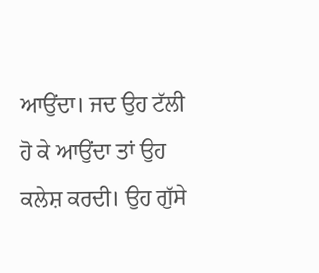ਆਉਂਦਾ। ਜਦ ਉਹ ਟੱਲੀ ਹੋ ਕੇ ਆਉਂਦਾ ਤਾਂ ਉਹ ਕਲੇਸ਼ ਕਰਦੀ। ਉਹ ਗੁੱਸੇ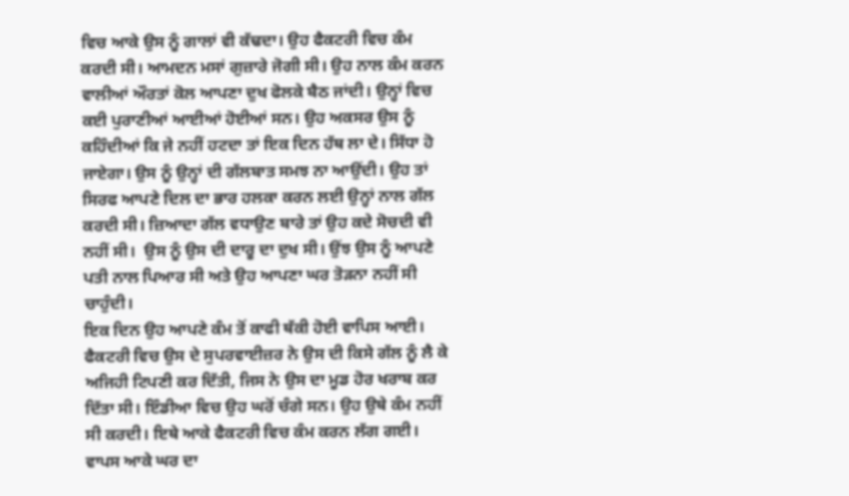ਵਿਚ ਆਕੇ ਉਸ ਨੂੰ ਗਾਲਾਂ ਵੀ ਕੱਢਦਾ। ਉਹ ਫੈਕਟਰੀ ਵਿਚ ਕੰਮ ਕਰਦੀ ਸੀ। ਆਮਦਨ ਮਸਾਂ ਗੁਜ਼ਾਰੇ ਜੋਗੀ ਸੀ। ਉਹ ਨਾਲ ਕੰਮ ਕਰਨ ਵਾਲੀਆਂ ਔਰਤਾਂ ਕੋਲ ਆਪਣਾ ਦੁਖ ਫੋਲਕੇ ਬੈਠ ਜਾਂਦੀ। ਉਨ੍ਹਾਂ ਵਿਚ ਕਈ ਪੁਰਾਣੀਆਂ ਆਈਆਂ ਹੋਈਆਂ ਸਨ। ਉਹ ਅਕਸਰ ਉਸ ਨੂੰ ਕਹਿੰਦੀਆਂ ਕਿ ਜੇ ਨਹੀਂ ਹਟਦਾ ਤਾਂ ਇਕ ਦਿਨ ਹੱਥ ਲਾ ਦੇ। ਸਿੱਧਾ ਹੋ ਜਾਏਗਾ। ਉਸ ਨੂੰ ਉਨ੍ਹਾਂ ਦੀ ਗੱਲਬਾਤ ਸਮਝ ਨਾ ਆਉਂਦੀ। ਉਹ ਤਾਂ ਸਿਰਫ ਆਪਣੇ ਦਿਲ ਦਾ ਭਾਰ ਹਲਕਾ ਕਰਨ ਲਈ ਉਨ੍ਹਾਂ ਨਾਲ ਗੱਲ ਕਰਦੀ ਸੀ। ਜ਼ਿਆਦਾ ਗੱਲ ਵਧਾਉਣ ਬਾਰੇ ਤਾਂ ਉਹ ਕਦੇ ਸੋਚਦੀ ਵੀ ਨਹੀਂ ਸੀ।  ਉਸ ਨੂੰ ਉਸ ਦੀ ਦਾਰੂ ਦਾ ਦੁਖ ਸੀ। ਉਂਝ ਉਸ ਨੂੰ ਆਪਣੇ ਪਤੀ ਨਾਲ ਪਿਆਰ ਸੀ ਅਤੇ ਉਹ ਆਪਣਾ ਘਰ ਤੋੜਨਾ ਨਹੀਂ ਸੀ ਚਾਹੁੰਦੀ।
ਇਕ ਦਿਨ ਉਹ ਆਪਣੇ ਕੰਮ ਤੋਂ ਕਾਫੀ ਥੱਕੀ ਹੋਈ ਵਾਪਿਸ ਆਈ। ਫੈਕਟਰੀ ਵਿਚ ਉਸ ਦੇ ਸੁਪਰਵਾਈਜ਼ਰ ਨੇ ਉਸ ਦੀ ਕਿਸੇ ਗੱਲ ਨੂੰ ਲੈ ਕੇ ਅਜਿਹੀ ਟਿਪਣੀ ਕਰ ਦਿੱਤੀ, ਜਿਸ ਨੇ ਉਸ ਦਾ ਮੂਡ ਹੋਰ ਖਰਾਬ ਕਰ ਦਿੱਤਾ ਸੀ। ਇੰਡੀਆ ਵਿਚ ਉਹ ਘਰੋਂ ਚੰਗੇ ਸਨ। ਉਹ ਉਥੇ ਕੰਮ ਨਹੀਂ ਸੀ ਕਰਦੀ। ਇਥੇ ਆਕੇ ਫੈਕਟਰੀ ਵਿਚ ਕੰਮ ਕਰਨ ਲੱਗ ਗਈ। ਵਾਪਸ ਆਕੇ ਘਰ ਦਾ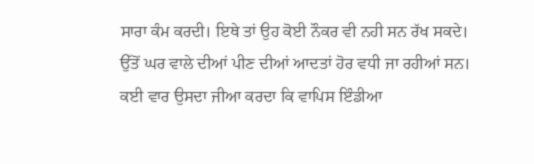ਸਾਰਾ ਕੰਮ ਕਰਦੀ। ਇਥੇ ਤਾਂ ਉਹ ਕੋਈ ਨੌਕਰ ਵੀ ਨਹੀ ਸਨ ਰੱਖ ਸਕਦੇ। ਉੱਤੋਂ ਘਰ ਵਾਲੇ ਦੀਆਂ ਪੀਣ ਦੀਆਂ ਆਦਤਾਂ ਹੋਰ ਵਧੀ ਜਾ ਰਹੀਆਂ ਸਨ। ਕਈ ਵਾਰ ਉਸਦਾ ਜੀਆ ਕਰਦਾ ਕਿ ਵਾਪਿਸ ਇੰਡੀਆ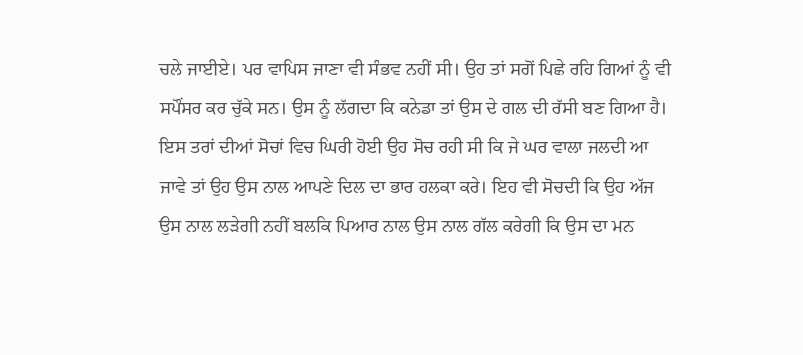ਚਲੇ ਜਾਈਏ। ਪਰ ਵਾਪਿਸ ਜਾਣਾ ਵੀ ਸੰਭਵ ਨਹੀਂ ਸੀ। ਉਹ ਤਾਂ ਸਗੋਂ ਪਿਛੇ ਰਹਿ ਗਿਆਂ ਨੂੰ ਵੀ ਸਪੌਂਸਰ ਕਰ ਚੁੱਕੇ ਸਨ। ਉਸ ਨੂੰ ਲੱਗਦਾ ਕਿ ਕਨੇਡਾ ਤਾਂ ਉਸ ਦੇ ਗਲ ਦੀ ਰੱਸੀ ਬਣ ਗਿਆ ਹੈ। ਇਸ ਤਰਾਂ ਦੀਆਂ ਸੋਚਾਂ ਵਿਚ ਘਿਰੀ ਹੋਈ ਉਹ ਸੋਚ ਰਹੀ ਸੀ ਕਿ ਜੇ ਘਰ ਵਾਲਾ ਜਲਦੀ ਆ ਜਾਵੇ ਤਾਂ ਉਹ ਉਸ ਨਾਲ ਆਪਣੇ ਦਿਲ ਦਾ ਭਾਰ ਹਲਕਾ ਕਰੇ। ਇਹ ਵੀ ਸੋਚਦੀ ਕਿ ਉਹ ਅੱਜ ਉਸ ਨਾਲ ਲੜੇਗੀ ਨਹੀਂ ਬਲਕਿ ਪਿਆਰ ਨਾਲ ਉਸ ਨਾਲ ਗੱਲ ਕਰੇਗੀ ਕਿ ਉਸ ਦਾ ਮਨ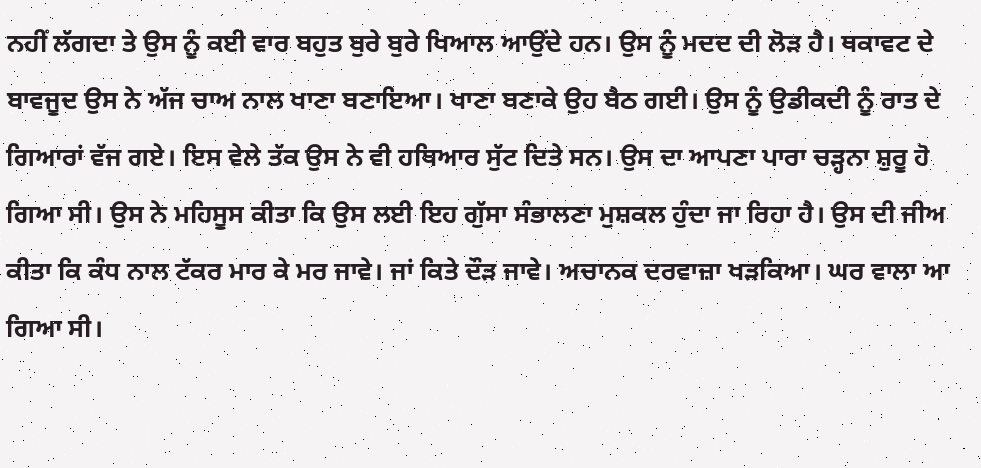ਨਹੀਂ ਲੱਗਦਾ ਤੇ ਉਸ ਨੂੰ ਕਈ ਵਾਰ ਬਹੁਤ ਬੁਰੇ ਬੁਰੇ ਖਿਆਲ ਆਉਂਦੇ ਹਨ। ਉਸ ਨੂੰ ਮਦਦ ਦੀ ਲੋੜ ਹੈ। ਥਕਾਵਟ ਦੇ ਬਾਵਜੂਦ ਉਸ ਨੇ ਅੱਜ ਚਾਅ ਨਾਲ ਖਾਣਾ ਬਣਾਇਆ। ਖਾਣਾ ਬਣਾਕੇ ਉਹ ਬੈਠ ਗਈ। ਉਸ ਨੂੰ ਉਡੀਕਦੀ ਨੂੰ ਰਾਤ ਦੇ ਗਿਆਰਾਂ ਵੱਜ ਗਏ। ਇਸ ਵੇਲੇ ਤੱਕ ਉਸ ਨੇ ਵੀ ਹਥਿਆਰ ਸੁੱਟ ਦਿਤੇ ਸਨ। ਉਸ ਦਾ ਆਪਣਾ ਪਾਰਾ ਚੜ੍ਹਨਾ ਸ਼ੁਰੂ ਹੋ ਗਿਆ ਸੀ। ਉਸ ਨੇ ਮਹਿਸੂਸ ਕੀਤਾ ਕਿ ਉਸ ਲਈ ਇਹ ਗੁੱਸਾ ਸੰਭਾਲਣਾ ਮੁਸ਼ਕਲ ਹੁੰਦਾ ਜਾ ਰਿਹਾ ਹੈ। ਉਸ ਦੀ ਜੀਅ ਕੀਤਾ ਕਿ ਕੰਧ ਨਾਲ ਟੱਕਰ ਮਾਰ ਕੇ ਮਰ ਜਾਵੇ। ਜਾਂ ਕਿਤੇ ਦੌੜ ਜਾਵੇ। ਅਚਾਨਕ ਦਰਵਾਜ਼ਾ ਖੜਕਿਆ। ਘਰ ਵਾਲਾ ਆ ਗਿਆ ਸੀ।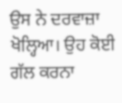ਉਸ ਨੇ ਦਰਵਾਜ਼ਾ ਖੋਲ੍ਹਿਆ। ਉਹ ਕੋਈ ਗੱਲ ਕਰਨਾ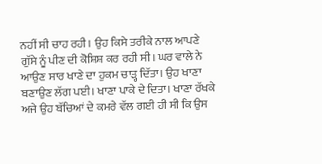ਨਹੀਂ ਸੀ ਚਾਹ ਰਹੀ। ਉਹ ਕਿਸੇ ਤਰੀਕੇ ਨਾਲ ਆਪਣੇ ਗੁੱਸੇ ਨੂੰ ਪੀਣ ਦੀ ਕੋਸ਼ਿਸ਼ ਕਰ ਰਹੀ ਸੀ। ਘਰ ਵਾਲੇ ਨੇ ਆਉਣ ਸਾਰ ਖਾਣੇ ਦਾ ਹੁਕਮ ਚਾੜ੍ਹ ਦਿੱਤਾ। ਉਹ ਖਾਣਾ ਬਣਾਉਣ ਲੱਗ ਪਈ। ਖਾਣਾ ਪਾਕੇ ਦੇ ਦਿਤਾ। ਖਾਣਾ ਰੱਖਕੇ ਅਜੇ ਉਹ ਬੱਚਿਆਂ ਦੇ ਕਮਰੇ ਵੱਲ ਗਈ ਹੀ ਸੀ ਕਿ ਉਸ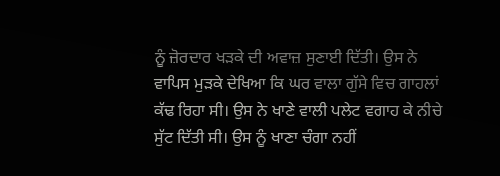ਨੂੰ ਜ਼ੋਰਦਾਰ ਖੜਕੇ ਦੀ ਅਵਾਜ਼ ਸੁਣਾਈ ਦਿੱਤੀ। ਉਸ ਨੇ ਵਾਪਿਸ ਮੁੜਕੇ ਦੇਖਿਆ ਕਿ ਘਰ ਵਾਲਾ ਗੁੱਸੇ ਵਿਚ ਗਾਹਲਾਂ ਕੱਢ ਰਿਹਾ ਸੀ। ਉਸ ਨੇ ਖਾਣੇ ਵਾਲੀ ਪਲੇਟ ਵਗਾਹ ਕੇ ਨੀਚੇ ਸੁੱਟ ਦਿੱਤੀ ਸੀ। ਉਸ ਨੂੰ ਖਾਣਾ ਚੰਗਾ ਨਹੀਂ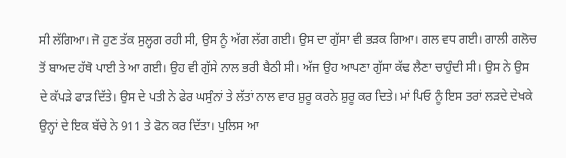ਸੀ ਲੱਗਿਆ। ਜੋ ਹੁਣ ਤੱਕ ਸੁਲ੍ਹਗ ਰਹੀ ਸੀ, ਉਸ ਨੂੰ ਅੱਗ ਲੱਗ ਗਈ। ਉਸ ਦਾ ਗੁੱਸਾ ਵੀ ਭੜਕ ਗਿਆ। ਗਲ ਵਧ ਗਈ। ਗਾਲੀ ਗਲੋਚ  ਤੋਂ ਬਾਅਦ ਹੱਥੋ ਪਾਈ ਤੇ ਆ ਗਈ। ਉਹ ਵੀ ਗੁੱਸੇ ਨਾਲ ਭਰੀ ਬੈਠੀ ਸੀ। ਅੱਜ ਉਹ ਆਪਣਾ ਗੁੱਸਾ ਕੱਢ ਲੈਣਾ ਚਾਹੁੰਦੀ ਸੀ। ਉਸ ਨੇ ਉਸ ਦੇ ਕੱਪੜੇ ਫਾੜ ਦਿੱਤੇ। ਉਸ ਦੇ ਪਤੀ ਨੇ ਫੇਰ ਘਸੁੰਨਾਂ ਤੇ ਲੱਤਾਂ ਨਾਲ ਵਾਰ ਸ਼ੁਰੂ ਕਰਨੇ ਸ਼ੁਰੂ ਕਰ ਦਿਤੇ। ਮਾਂ ਪਿਓ ਨੂੰ ਇਸ ਤਰਾਂ ਲੜਦੇ ਦੇਖਕੇ ਉਨ੍ਹਾਂ ਦੇ ਇਕ ਬੱਚੇ ਨੇ 911 ਤੇ ਫੋਨ ਕਰ ਦਿੱਤਾ। ਪੁਲਿਸ ਆ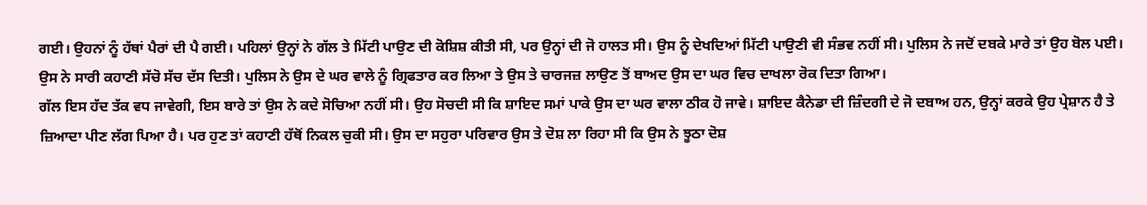ਗਈ। ਉਹਨਾਂ ਨੂੰ ਹੱਥਾਂ ਪੈਰਾਂ ਦੀ ਪੈ ਗਈ। ਪਹਿਲਾਂ ਉਨ੍ਹਾਂ ਨੇ ਗੱਲ ਤੇ ਮਿੱਟੀ ਪਾਉਣ ਦੀ ਕੋਸ਼ਿਸ਼ ਕੀਤੀ ਸੀ, ਪਰ ਉਨ੍ਹਾਂ ਦੀ ਜੋ ਹਾਲਤ ਸੀ। ਉਸ ਨੂੰ ਦੇਖਦਿਆਂ ਮਿੱਟੀ ਪਾਉਣੀ ਵੀ ਸੰਭਵ ਨਹੀਂ ਸੀ। ਪੁਲਿਸ ਨੇ ਜਦੋਂ ਦਬਕੇ ਮਾਰੇ ਤਾਂ ਉਹ ਬੋਲ ਪਈ। ਉਸ ਨੇ ਸਾਰੀ ਕਹਾਣੀ ਸੱਚੋ ਸੱਚ ਦੱਸ ਦਿਤੀ। ਪੁਲਿਸ ਨੇ ਉਸ ਦੇ ਘਰ ਵਾਲੇ ਨੂੰ ਗ੍ਰਿਫਤਾਰ ਕਰ ਲਿਆ ਤੇ ਉਸ ਤੇ ਚਾਰਜਜ਼ ਲਾਉਣ ਤੋਂ ਬਾਅਦ ਉਸ ਦਾ ਘਰ ਵਿਚ ਦਾਖਲਾ ਰੋਕ ਦਿਤਾ ਗਿਆ।
ਗੱਲ ਇਸ ਹੱਦ ਤੱਕ ਵਧ ਜਾਵੇਗੀ, ਇਸ ਬਾਰੇ ਤਾਂ ਉਸ ਨੇ ਕਦੇ ਸੋਚਿਆ ਨਹੀਂ ਸੀ। ਉਹ ਸੋਚਦੀ ਸੀ ਕਿ ਸ਼ਾਇਦ ਸਮਾਂ ਪਾਕੇ ਉਸ ਦਾ ਘਰ ਵਾਲਾ ਠੀਕ ਹੋ ਜਾਵੇ। ਸ਼ਾਇਦ ਕੈਨੇਡਾ ਦੀ ਜ਼ਿੰਦਗੀ ਦੇ ਜੋ ਦਬਾਅ ਹਨ, ਉਨ੍ਹਾਂ ਕਰਕੇ ਉਹ ਪ੍ਰੇਸ਼ਾਨ ਹੈ ਤੇ ਜ਼ਿਆਦਾ ਪੀਣ ਲੱਗ ਪਿਆ ਹੈ। ਪਰ ਹੁਣ ਤਾਂ ਕਹਾਣੀ ਹੱਥੋਂ ਨਿਕਲ ਚੁਕੀ ਸੀ। ਉਸ ਦਾ ਸਹੁਰਾ ਪਰਿਵਾਰ ਉਸ ਤੇ ਦੋਸ਼ ਲਾ ਰਿਹਾ ਸੀ ਕਿ ਉਸ ਨੇ ਝੂਠਾ ਦੋਸ਼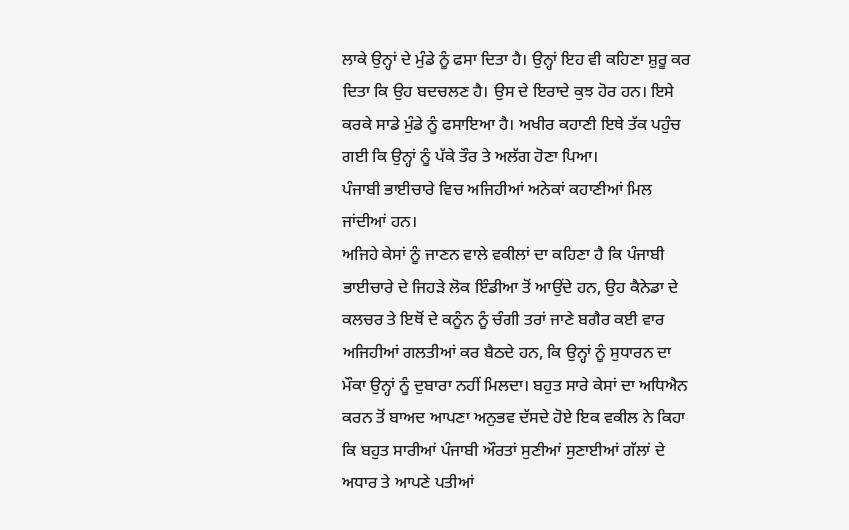ਲਾਕੇ ਉਨ੍ਹਾਂ ਦੇ ਮੁੰਡੇ ਨੂੰ ਫਸਾ ਦਿਤਾ ਹੈ। ਉਨ੍ਹਾਂ ਇਹ ਵੀ ਕਹਿਣਾ ਸ਼ੁਰੂ ਕਰ ਦਿਤਾ ਕਿ ਉਹ ਬਦਚਲਣ ਹੈ। ਉਸ ਦੇ ਇਰਾਦੇ ਕੁਝ ਹੋਰ ਹਨ। ਇਸੇ ਕਰਕੇ ਸਾਡੇ ਮੁੰਡੇ ਨੂੰ ਫਸਾਇਆ ਹੈ। ਅਖੀਰ ਕਹਾਣੀ ਇਥੇ ਤੱਕ ਪਹੁੰਚ ਗਈ ਕਿ ਉਨ੍ਹਾਂ ਨੂੰ ਪੱਕੇ ਤੌਰ ਤੇ ਅਲੱਗ ਹੋਣਾ ਪਿਆ।
ਪੰਜਾਬੀ ਭਾਈਚਾਰੇ ਵਿਚ ਅਜਿਹੀਆਂ ਅਨੇਕਾਂ ਕਹਾਣੀਆਂ ਮਿਲ ਜਾਂਦੀਆਂ ਹਨ।
ਅਜਿਹੇ ਕੇਸਾਂ ਨੂੰ ਜਾਣਨ ਵਾਲੇ ਵਕੀਲਾਂ ਦਾ ਕਹਿਣਾ ਹੈ ਕਿ ਪੰਜਾਬੀ ਭਾਈਚਾਰੇ ਦੇ ਜਿਹੜੇ ਲੋਕ ਇੰਡੀਆ ਤੋਂ ਆਉਂਦੇ ਹਨ, ਉਹ ਕੈਨੇਡਾ ਦੇ ਕਲਚਰ ਤੇ ਇਥੋਂ ਦੇ ਕਨੂੰਨ ਨੂੰ ਚੰਗੀ ਤਰਾਂ ਜਾਣੇ ਬਗੈਰ ਕਈ ਵਾਰ ਅਜਿਹੀਆਂ ਗਲਤੀਆਂ ਕਰ ਬੈਠਦੇ ਹਨ, ਕਿ ਉਨ੍ਹਾਂ ਨੂੰ ਸੁਧਾਰਨ ਦਾ ਮੌਕਾ ਉਨ੍ਹਾਂ ਨੂੰ ਦੁਬਾਰਾ ਨਹੀਂ ਮਿਲਦਾ। ਬਹੁਤ ਸਾਰੇ ਕੇਸਾਂ ਦਾ ਅਧਿਐਨ ਕਰਨ ਤੋਂ ਬਾਅਦ ਆਪਣਾ ਅਨੁਭਵ ਦੱਸਦੇ ਹੋਏ ਇਕ ਵਕੀਲ ਨੇ ਕਿਹਾ ਕਿ ਬਹੁਤ ਸਾਰੀਆਂ ਪੰਜਾਬੀ ਔਰਤਾਂ ਸੁਣੀਆਂ ਸੁਣਾਈਆਂ ਗੱਲਾਂ ਦੇ ਅਧਾਰ ਤੇ ਆਪਣੇ ਪਤੀਆਂ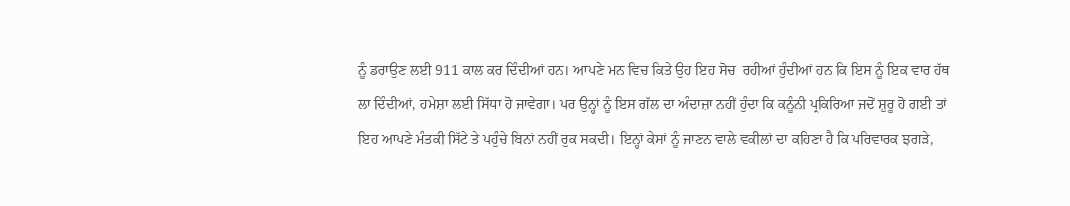ਨੂੰ ਡਰਾਉਣ ਲਈ 911 ਕਾਲ ਕਰ ਦਿੰਦੀਆਂ ਹਨ। ਆਪਣੇ ਮਨ ਵਿਚ ਕਿਤੇ ਉਹ ਇਹ ਸੋਚ  ਰਹੀਆਂ ਹੁੰਦੀਆਂ ਹਨ ਕਿ ਇਸ ਨੂੰ ਇਕ ਵਾਰ ਹੱਥ ਲਾ ਦਿੰਦੀਆਂ, ਹਮੇਸ਼ਾ ਲਈ ਸਿੱਧਾ ਹੋ ਜਾਵੇਗਾ। ਪਰ ਉਨ੍ਹਾਂ ਨੂੰ ਇਸ ਗੱਲ ਦਾ ਅੰਦਾਜ਼ਾ ਨਹੀਂ ਹੁੰਦਾ ਕਿ ਕਨੂੰਨੀ ਪ੍ਰਕਿਰਿਆ ਜਦੋਂ ਸ਼ੁਰੂ ਹੋ ਗਈ ਤਾਂ ਇਹ ਆਪਣੇ ਮੰਤਕੀ ਸਿੱਟੇ ਤੇ ਪਹੁੰਚੇ ਬਿਨਾਂ ਨਹੀਂ ਰੁਕ ਸਕਦੀ। ਇਨ੍ਹਾਂ ਕੇਸਾਂ ਨੂੰ ਜਾਣਨ ਵਾਲੇ ਵਕੀਲਾਂ ਦਾ ਕਹਿਣਾ ਹੈ ਕਿ ਪਰਿਵਾਰਕ ਝਗੜੇ,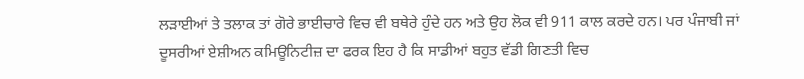ਲੜਾਈਆਂ ਤੇ ਤਲਾਕ ਤਾਂ ਗੋਰੇ ਭਾਈਚਾਰੇ ਵਿਚ ਵੀ ਬਥੇਰੇ ਹੁੰਦੇ ਹਨ ਅਤੇ ਉਹ ਲੋਕ ਵੀ 911 ਕਾਲ ਕਰਦੇ ਹਨ। ਪਰ ਪੰਜਾਬੀ ਜਾਂ ਦੂਸਰੀਆਂ ਏਸ਼ੀਅਨ ਕਮਿਊਨਿਟੀਜ਼ ਦਾ ਫਰਕ ਇਹ ਹੈ ਕਿ ਸਾਡੀਆਂ ਬਹੁਤ ਵੱਡੀ ਗਿਣਤੀ ਵਿਚ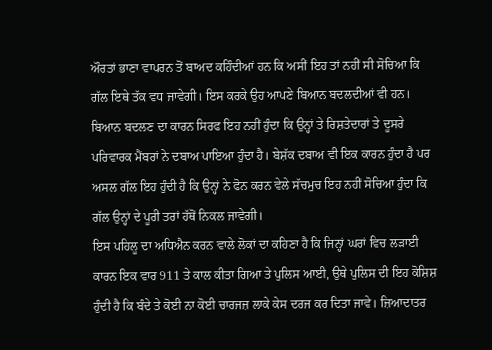ਔਰਤਾਂ ਭਾਣਾ ਵਾਪਰਨ ਤੋਂ ਬਾਅਦ ਕਹਿੰਦੀਆਂ ਹਨ ਕਿ ਅਸੀਂ ਇਹ ਤਾਂ ਨਹੀਂ ਸੀ ਸੋਚਿਆ ਕਿ ਗੱਲ ਇਥੇ ਤੱਕ ਵਧ ਜਾਵੇਗੀ। ਇਸ ਕਰਕੇ ਉਹ ਆਪਣੇ ਬਿਆਨ ਬਦਲਦੀਆਂ ਵੀ ਹਨ। ਬਿਆਨ ਬਦਲਣ ਦਾ ਕਾਰਨ ਸਿਰਫ ਇਹ ਨਹੀਂ ਹੁੰਦਾ ਕਿ ਉਨ੍ਹਾਂ ਤੇ ਰਿਸ਼ਤੇਦਾਰਾਂ ਤੇ ਦੂਸਰੇ ਪਰਿਵਾਰਕ ਮੈਂਬਰਾਂ ਨੇ ਦਬਾਅ ਪਾਇਆ ਹੁੰਦਾ ਹੈ। ਬੇਸ਼ੱਕ ਦਬਾਅ ਵੀ ਇਕ ਕਾਰਨ ਹੁੰਦਾ ਹੈ ਪਰ ਅਸਲ ਗੱਲ ਇਹ ਹੁੰਦੀ ਹੈ ਕਿ ਉਨ੍ਹਾਂ ਨੇ ਫੋਨ ਕਰਨ ਵੇਲੇ ਸੱਚਮੁਚ ਇਹ ਨਹੀਂ ਸੋਚਿਆ ਹੁੰਦਾ ਕਿ ਗੱਲ ਉਨ੍ਹਾਂ ਦੇ ਪੂਰੀ ਤਰਾਂ ਹੱਥੋਂ ਨਿਕਲ ਜਾਵੇਗੀ।
ਇਸ ਪਹਿਲੂ ਦਾ ਅਧਿਐਨ ਕਰਨ ਵਾਲੇ ਲੋਕਾਂ ਦਾ ਕਹਿਣਾ ਹੈ ਕਿ ਜਿਨ੍ਹਾਂ ਘਰਾਂ ਵਿਚ ਲੜਾਈ ਕਾਰਨ ਇਕ ਵਾਰ 911 ਤੇ ਕਾਲ ਕੀਤਾ ਗਿਆ ਤੇ ਪੁਲਿਸ ਆਈ, ਉਥੇ ਪੁਲਿਸ ਦੀ ਇਹ ਕੋਸ਼ਿਸ਼ ਹੁੰਦੀ ਹੈ ਕਿ ਬੰਦੇ ਤੇ ਕੋਈ ਨਾ ਕੋਈ ਚਾਰਜਜ਼ ਲਾਕੇ ਕੇਸ ਦਰਜ ਕਰ ਦਿਤਾ ਜਾਵੇ। ਜ਼ਿਆਦਾਤਰ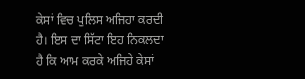ਕੇਸਾਂ ਵਿਚ ਪੁਲਿਸ ਅਜਿਹਾ ਕਰਦੀ ਹੈ। ਇਸ ਦਾ ਸਿੱਟਾ ਇਹ ਨਿਕਲਦਾ ਹੈ ਕਿ ਆਮ ਕਰਕੇ ਅਜਿਹੇ ਕੇਸਾਂ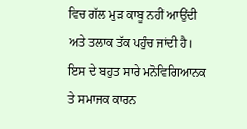ਵਿਚ ਗੱਲ ਮੁੜ ਕਾਬੂ ਨਹੀਂ ਆਉਂਦੀ ਅਤੇ ਤਲਾਕ ਤੱਕ ਪਹੁੰਚ ਜਾਂਦੀ ਹੈ। ਇਸ ਦੇ ਬਹੁਤ ਸਾਰੇ ਮਨੋਵਿਗਿਆਨਕ ਤੇ ਸਮਾਜਕ ਕਾਰਨ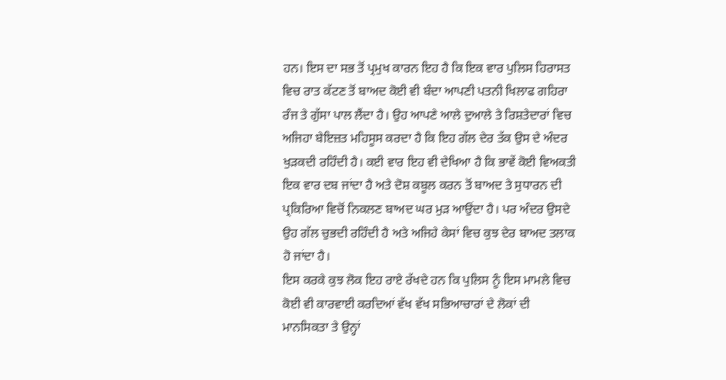ਹਨ। ਇਸ ਦਾ ਸਭ ਤੋਂ ਪ੍ਰਮੁਖ ਕਾਰਨ ਇਹ ਹੈ ਕਿ ਇਕ ਵਾਰ ਪੁਲਿਸ ਹਿਰਾਸਤ ਵਿਚ ਰਾਤ ਕੱਟਣ ਤੋਂ ਬਾਅਦ ਕੋਈ ਵੀ ਬੰਦਾ ਆਪਣੀ ਪਤਨੀ ਖਿਲਾਫ ਗਹਿਰਾ ਰੰਜ ਤੇ ਗੁੱਸਾ ਪਾਲ ਲੈਂਦਾ ਹੈ। ਉਹ ਆਪਣੇ ਆਲੇ ਦੁਆਲੇ ਤੇ ਰਿਸ਼ਤੇਦਾਰਾਂ ਵਿਚ ਅਜਿਹਾ ਬੇਇਜ਼ਤ ਮਹਿਸੂਸ ਕਰਦਾ ਹੈ ਕਿ ਇਹ ਗੱਲ ਦੇਰ ਤੱਕ ਉਸ ਦੇ ਅੰਦਰ ਖੁੜਕਦੀ ਰਹਿੰਦੀ ਹੈ। ਕਈ ਵਾਰ ਇਹ ਵੀ ਦੇਖਿਆ ਹੈ ਕਿ ਭਾਵੇਂ ਕੋਈ ਵਿਅਕਤੀ ਇਕ ਵਾਰ ਦਬ ਜਾਂਦਾ ਹੈ ਅਤੇ ਦੋਸ਼ ਕਬੂਲ ਕਰਨ ਤੋਂ ਬਾਅਦ ਤੇ ਸੁਧਾਰਨ ਦੀ ਪ੍ਰਕਿਰਿਆ ਵਿਚੋਂ ਨਿਕਲਣ ਬਾਅਦ ਘਰ ਮੁੜ ਆਉਂਦਾ ਹੈ। ਪਰ ਅੰਦਰ ਉਸਦੇ ਉਹ ਗੱਲ ਚੁਭਦੀ ਰਹਿੰਦੀ ਹੈ ਅਤੇ ਅਜਿਹੇ ਕੇਸਾਂ ਵਿਚ ਕੁਝ ਦੇਰ ਬਾਅਦ ਤਲਾਕ ਹੋ ਜਾਂਦਾ ਹੈ।
ਇਸ ਕਰਕੇ ਕੁਝ ਲੋਕ ਇਹ ਰਾਏ ਰੱਖਦੇ ਹਨ ਕਿ ਪੁਲਿਸ ਨੂੰ ਇਸ ਮਾਮਲੇ ਵਿਚ ਕੋਈ ਵੀ ਕਾਰਵਾਈ ਕਰਦਿਆਂ ਵੱਖ ਵੱਖ ਸਭਿਆਚਾਰਾਂ ਦੇ ਲੋਕਾਂ ਦੀ ਮਾਨਸਿਕਤਾ ਤੇ ਉਨ੍ਹਾਂ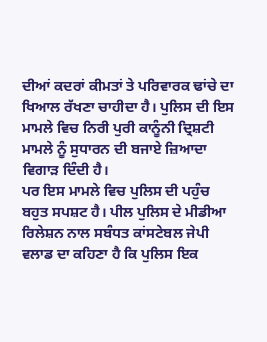ਦੀਆਂ ਕਦਰਾਂ ਕੀਮਤਾਂ ਤੇ ਪਰਿਵਾਰਕ ਢਾਂਚੇ ਦਾ ਖਿਆਲ ਰੱਖਣਾ ਚਾਹੀਦਾ ਹੈ। ਪੁਲਿਸ ਦੀ ਇਸ ਮਾਮਲੇ ਵਿਚ ਨਿਰੀ ਪੁਰੀ ਕਾਨੂੰਨੀ ਦ੍ਰਿਸ਼ਟੀ ਮਾਮਲੇ ਨੂੰ ਸੁਧਾਰਨ ਦੀ ਬਜਾਏ ਜ਼ਿਆਦਾ ਵਿਗਾੜ ਦਿੰਦੀ ਹੈ।
ਪਰ ਇਸ ਮਾਮਲੇ ਵਿਚ ਪੁਲਿਸ ਦੀ ਪਹੁੰਚ ਬਹੁਤ ਸਪਸ਼ਟ ਹੈ। ਪੀਲ ਪੁਲਿਸ ਦੇ ਮੀਡੀਆ ਰਿਲੇਸ਼ਨ ਨਾਲ ਸਬੰਧਤ ਕਾਂਸਟੇਬਲ ਜੇਪੀ ਵਲਾਡ ਦਾ ਕਹਿਣਾ ਹੈ ਕਿ ਪੁਲਿਸ ਇਕ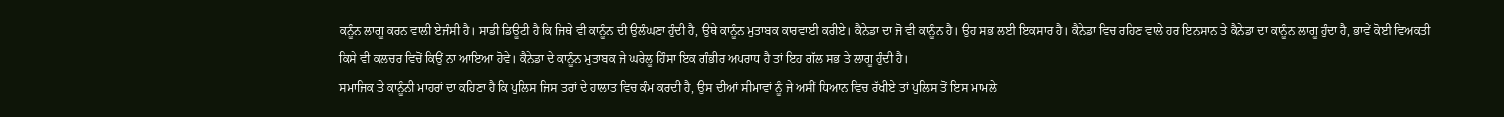ਕਨੂੰਨ ਲਾਗੂ ਕਰਨ ਵਾਲੀ ਏਜੰਸੀ ਹੈ। ਸਾਡੀ ਡਿਊਟੀ ਹੈ ਕਿ ਜਿਥੇ ਵੀ ਕਾਨੂੰਨ ਦੀ ਉਲੰਘਣਾ ਹੁੰਦੀ ਹੈ, ਉਥੇ ਕਾਨੂੰਨ ਮੁਤਾਬਕ ਕਾਰਵਾਈ ਕਰੀਏ। ਕੈਨੇਡਾ ਦਾ ਜੋ ਵੀ ਕਾਨੂੰਨ ਹੈ। ਉਹ ਸਭ ਲਈ ਇਕਸਾਰ ਹੈ। ਕੈਨੇਡਾ ਵਿਚ ਰਹਿਣ ਵਾਲੇ ਹਰ ਇਨਸਾਨ ਤੇ ਕੈਨੇਡਾ ਦਾ ਕਾਨੂੰਨ ਲਾਗੂ ਹੁੰਦਾ ਹੈ, ਭਾਵੇਂ ਕੋਈ ਵਿਅਕਤੀ ਕਿਸੇ ਵੀ ਕਲਚਰ ਵਿਚੋਂ ਕਿਉਂ ਨਾ ਆਇਆ ਹੋਵੇ। ਕੈਨੇਡਾ ਦੇ ਕਾਨੂੰਨ ਮੁਤਾਬਕ ਜੇ ਘਰੇਲੂ ਹਿੰਸਾ ਇਕ ਗੰਭੀਰ ਅਪਰਾਧ ਹੈ ਤਾਂ ਇਹ ਗੱਲ ਸਭ ਤੇ ਲਾਗੂ ਹੁੰਦੀ ਹੈ।
ਸਮਾਜਿਕ ਤੇ ਕਾਨੂੰਨੀ ਮਾਹਰਾਂ ਦਾ ਕਹਿਣਾ ਹੈ ਕਿ ਪੁਲਿਸ ਜਿਸ ਤਰਾਂ ਦੇ ਹਾਲਾਤ ਵਿਚ ਕੰਮ ਕਰਦੀ ਹੈ, ਉਸ ਦੀਆਂ ਸੀਮਾਵਾਂ ਨੂੰ ਜੇ ਅਸੀਂ ਧਿਆਨ ਵਿਚ ਰੱਖੀਏ ਤਾਂ ਪੁਲਿਸ ਤੋਂ ਇਸ ਮਾਮਲੇ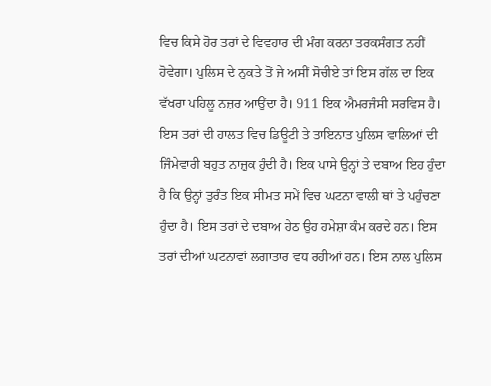ਵਿਚ ਕਿਸੇ ਹੋਰ ਤਰਾਂ ਦੇ ਵਿਵਹਾਰ ਦੀ ਮੰਗ ਕਰਨਾ ਤਰਕਸੰਗਤ ਨਹੀਂ ਹੋਵੇਗਾ। ਪੁਲਿਸ ਦੇ ਨੁਕਤੇ ਤੋਂ ਜੇ ਅਸੀਂ ਸੋਚੀਏ ਤਾਂ ਇਸ ਗੱਲ ਦਾ ਇਕ ਵੱਖਰਾ ਪਹਿਲੂ ਨਜ਼ਰ ਆਉਂਦਾ ਹੈ। 911 ਇਕ ਐਮਰਜੰਸੀ ਸਰਵਿਸ ਹੈ। ਇਸ ਤਰਾਂ ਦੀ ਹਾਲਤ ਵਿਚ ਡਿਊਟੀ ਤੇ ਤਾਇਨਾਤ ਪੁਲਿਸ ਵਾਲਿਆਂ ਦੀ ਜਿੰਮੇਵਾਰੀ ਬਹੁਤ ਨਾਜ਼ੁਕ ਹੁੰਦੀ ਹੈ। ਇਕ ਪਾਸੇ ਉਨ੍ਹਾਂ ਤੇ ਦਬਾਅ ਇਹ ਹੁੰਦਾ ਹੈ ਕਿ ਉਨ੍ਹਾਂ ਤੁਰੰਤ ਇਕ ਸੀਮਤ ਸਮੇਂ ਵਿਚ ਘਟਨਾ ਵਾਲੀ ਥਾਂ ਤੇ ਪਹੁੰਚਣਾ ਹੁੰਦਾ ਹੈ। ਇਸ ਤਰਾਂ ਦੇ ਦਬਾਅ ਹੇਠ ਉਹ ਹਮੇਸ਼ਾ ਕੰਮ ਕਰਦੇ ਹਨ। ਇਸ ਤਰਾਂ ਦੀਆਂ ਘਟਨਾਵਾਂ ਲਗਾਤਾਰ ਵਧ ਰਹੀਆਂ ਹਨ। ਇਸ ਨਾਲ ਪੁਲਿਸ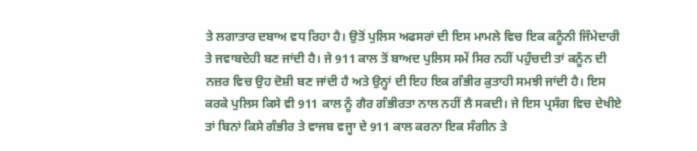ਤੇ ਲਗਾਤਾਰ ਦਬਾਅ ਵਧ ਰਿਹਾ ਹੈ। ਉਤੋਂ ਪੁਲਿਸ ਅਫਸਰਾਂ ਦੀ ਇਸ ਮਾਮਲੇ ਵਿਚ ਇਕ ਕਨੂੰਨੀ ਜਿੰਮੇਦਾਰੀ ਤੇ ਜਵਾਬਦੇਹੀ ਬਣ ਜਾਂਦੀ ਹੈ। ਜੇ 911 ਕਾਲ ਤੋਂ ਬਾਅਦ ਪੁਲਿਸ ਸਮੇਂ ਸਿਰ ਨਹੀਂ ਪਹੁੰਚਦੀ ਤਾਂ ਕਨੂੰਨ ਦੀ ਨਜ਼ਰ ਵਿਚ ਉਹ ਦੋਸ਼ੀ ਬਣ ਜਾਂਦੀ ਹੈ ਅਤੇ ਉਨ੍ਹਾਂ ਦੀ ਇਹ ਇਕ ਗੰਭੀਰ ਕੁਤਾਹੀ ਸਮਝੀ ਜਾਂਦੀ ਹੈ। ਇਸ ਕਰਕੇ ਪੁਲਿਸ ਕਿਸੇ ਵੀ 911 ਕਾਲ ਨੂੰ ਗੈਰ ਗੰਭੀਰਤਾ ਨਾਲ ਨਹੀਂ ਲੈ ਸਕਦੀ। ਜੇ ਇਸ ਪ੍ਰਸੰਗ ਵਿਚ ਦੇਖੀਏ ਤਾਂ ਬਿਨਾਂ ਕਿਸੇ ਗੰਭੀਰ ਤੇ ਵਾਜਬ ਵਜ੍ਹਾ ਦੇ 911 ਕਾਲ ਕਰਨਾ ਇਕ ਸੰਗੀਨ ਤੇ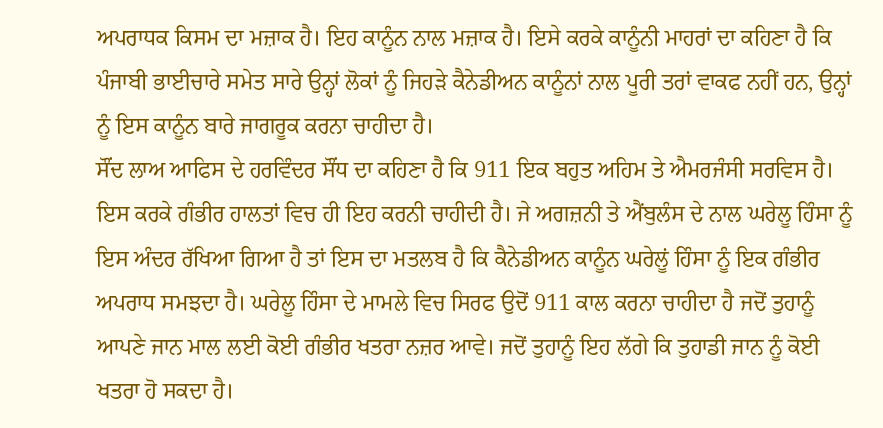ਅਪਰਾਧਕ ਕਿਸਮ ਦਾ ਮਜ਼ਾਕ ਹੈ। ਇਹ ਕਾਨੂੰਨ ਨਾਲ ਮਜ਼ਾਕ ਹੈ। ਇਸੇ ਕਰਕੇ ਕਾਨੂੰਨੀ ਮਾਹਰਾਂ ਦਾ ਕਹਿਣਾ ਹੈ ਕਿ ਪੰਜਾਬੀ ਭਾਈਚਾਰੇ ਸਮੇਤ ਸਾਰੇ ਉਨ੍ਹਾਂ ਲੋਕਾਂ ਨੂੰ ਜਿਹੜੇ ਕੈਨੇਡੀਅਨ ਕਾਨੂੰਨਾਂ ਨਾਲ ਪੂਰੀ ਤਰਾਂ ਵਾਕਫ ਨਹੀਂ ਹਨ, ਉਨ੍ਹਾਂ ਨੂੰ ਇਸ ਕਾਨੂੰਨ ਬਾਰੇ ਜਾਗਰੂਕ ਕਰਨਾ ਚਾਹੀਦਾ ਹੈ।
ਸੌਂਦ ਲਾਅ ਆਫਿਸ ਦੇ ਹਰਵਿੰਦਰ ਸੌਂਧ ਦਾ ਕਹਿਣਾ ਹੈ ਕਿ 911 ਇਕ ਬਹੁਤ ਅਹਿਮ ਤੇ ਐਮਰਜੰਸੀ ਸਰਵਿਸ ਹੈ। ਇਸ ਕਰਕੇ ਗੰਭੀਰ ਹਾਲਤਾਂ ਵਿਚ ਹੀ ਇਹ ਕਰਨੀ ਚਾਹੀਦੀ ਹੈ। ਜੇ ਅਗਜ਼ਨੀ ਤੇ ਐਂਬੁਲੰਸ ਦੇ ਨਾਲ ਘਰੇਲੂ ਹਿੰਸਾ ਨੂੰ ਇਸ ਅੰਦਰ ਰੱਖਿਆ ਗਿਆ ਹੈ ਤਾਂ ਇਸ ਦਾ ਮਤਲਬ ਹੈ ਕਿ ਕੈਨੇਡੀਅਨ ਕਾਨੂੰਨ ਘਰੇਲੂਂ ਹਿੰਸਾ ਨੂੰ ਇਕ ਗੰਭੀਰ ਅਪਰਾਧ ਸਮਝਦਾ ਹੈ। ਘਰੇਲੂ ਹਿੰਸਾ ਦੇ ਮਾਮਲੇ ਵਿਚ ਸਿਰਫ ਉਦੋਂ 911 ਕਾਲ ਕਰਨਾ ਚਾਹੀਦਾ ਹੈ ਜਦੋਂ ਤੁਹਾਨੂੰ ਆਪਣੇ ਜਾਨ ਮਾਲ ਲਈ ਕੋਈ ਗੰਭੀਰ ਖਤਰਾ ਨਜ਼ਰ ਆਵੇ। ਜਦੋਂ ਤੁਹਾਨੂੰ ਇਹ ਲੱਗੇ ਕਿ ਤੁਹਾਡੀ ਜਾਨ ਨੂੰ ਕੋਈ ਖਤਰਾ ਹੋ ਸਕਦਾ ਹੈ।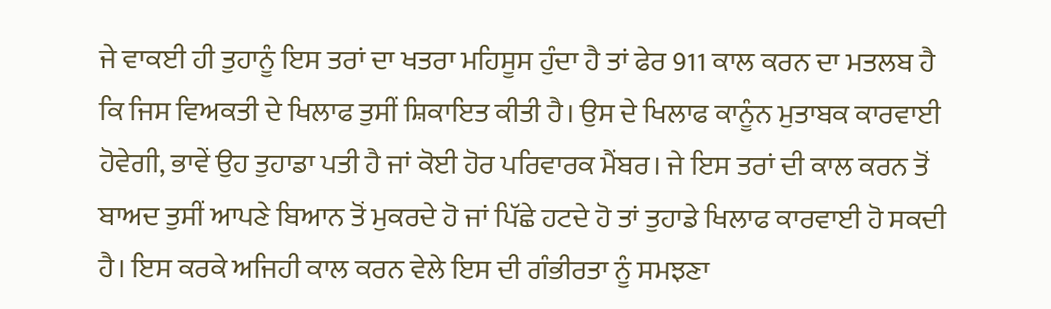ਜੇ ਵਾਕਈ ਹੀ ਤੁਹਾਨੂੰ ਇਸ ਤਰਾਂ ਦਾ ਖਤਰਾ ਮਹਿਸੂਸ ਹੁੰਦਾ ਹੈ ਤਾਂ ਫੇਰ 911 ਕਾਲ ਕਰਨ ਦਾ ਮਤਲਬ ਹੈ ਕਿ ਜਿਸ ਵਿਅਕਤੀ ਦੇ ਖਿਲਾਫ ਤੁਸੀਂ ਸ਼ਿਕਾਇਤ ਕੀਤੀ ਹੈ। ਉਸ ਦੇ ਖਿਲਾਫ ਕਾਨੂੰਨ ਮੁਤਾਬਕ ਕਾਰਵਾਈ ਹੋਵੇਗੀ, ਭਾਵੇਂ ਉਹ ਤੁਹਾਡਾ ਪਤੀ ਹੈ ਜਾਂ ਕੋਈ ਹੋਰ ਪਰਿਵਾਰਕ ਮੈਂਬਰ। ਜੇ ਇਸ ਤਰਾਂ ਦੀ ਕਾਲ ਕਰਨ ਤੋਂ ਬਾਅਦ ਤੁਸੀਂ ਆਪਣੇ ਬਿਆਨ ਤੋਂ ਮੁਕਰਦੇ ਹੋ ਜਾਂ ਪਿੱਛੇ ਹਟਦੇ ਹੋ ਤਾਂ ਤੁਹਾਡੇ ਖਿਲਾਫ ਕਾਰਵਾਈ ਹੋ ਸਕਦੀ ਹੈ। ਇਸ ਕਰਕੇ ਅਜਿਹੀ ਕਾਲ ਕਰਨ ਵੇਲੇ ਇਸ ਦੀ ਗੰਭੀਰਤਾ ਨੂੰ ਸਮਝਣਾ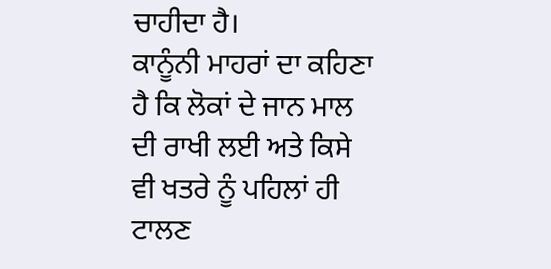ਚਾਹੀਦਾ ਹੈ।
ਕਾਨੂੰਨੀ ਮਾਹਰਾਂ ਦਾ ਕਹਿਣਾ ਹੈ ਕਿ ਲੋਕਾਂ ਦੇ ਜਾਨ ਮਾਲ ਦੀ ਰਾਖੀ ਲਈ ਅਤੇ ਕਿਸੇ ਵੀ ਖਤਰੇ ਨੂੰ ਪਹਿਲਾਂ ਹੀ ਟਾਲਣ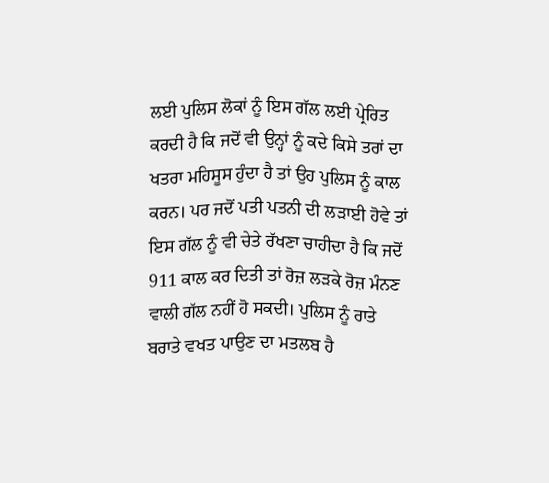ਲਈ ਪੁਲਿਸ ਲੋਕਾਂ ਨੂੰ ਇਸ ਗੱਲ ਲਈ ਪ੍ਰੇਰਿਤ ਕਰਦੀ ਹੈ ਕਿ ਜਦੋਂ ਵੀ ਉਨ੍ਹਾਂ ਨੂੰ ਕਦੇ ਕਿਸੇ ਤਰਾਂ ਦਾ ਖਤਰਾ ਮਹਿਸੂਸ ਹੁੰਦਾ ਹੈ ਤਾਂ ਉਹ ਪੁਲਿਸ ਨੂੰ ਕਾਲ ਕਰਨ। ਪਰ ਜਦੋਂ ਪਤੀ ਪਤਨੀ ਦੀ ਲੜਾਈ ਹੋਵੇ ਤਾਂ ਇਸ ਗੱਲ ਨੂੰ ਵੀ ਚੇਤੇ ਰੱਖਣਾ ਚਾਹੀਦਾ ਹੈ ਕਿ ਜਦੋਂ 911 ਕਾਲ ਕਰ ਦਿਤੀ ਤਾਂ ਰੋਜ਼ ਲੜਕੇ ਰੋਜ਼ ਮੰਨਣ ਵਾਲੀ ਗੱਲ ਨਹੀਂ ਹੋ ਸਕਦੀ। ਪੁਲਿਸ ਨੂੰ ਰਾਤੇ ਬਰਾਤੇ ਵਖਤ ਪਾਉਣ ਦਾ ਮਤਲਬ ਹੈ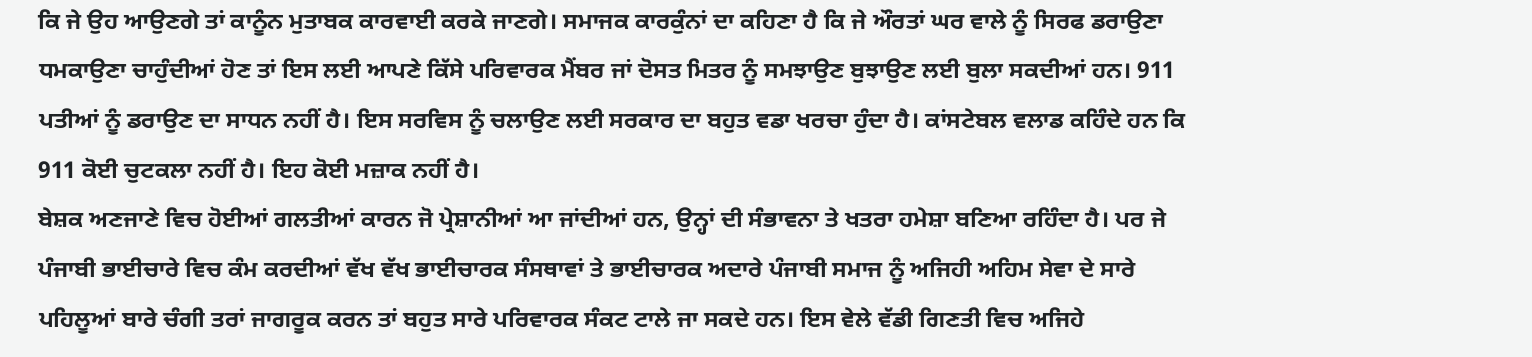ਕਿ ਜੇ ਉਹ ਆਉਣਗੇ ਤਾਂ ਕਾਨੂੰਨ ਮੁਤਾਬਕ ਕਾਰਵਾਈ ਕਰਕੇ ਜਾਣਗੇ। ਸਮਾਜਕ ਕਾਰਕੁੰਨਾਂ ਦਾ ਕਹਿਣਾ ਹੈ ਕਿ ਜੇ ਔਰਤਾਂ ਘਰ ਵਾਲੇ ਨੂੰ ਸਿਰਫ ਡਰਾਉਣਾ ਧਮਕਾਉਣਾ ਚਾਹੁੰਦੀਆਂ ਹੋਣ ਤਾਂ ਇਸ ਲਈ ਆਪਣੇ ਕਿੱਸੇ ਪਰਿਵਾਰਕ ਮੈਂਬਰ ਜਾਂ ਦੋਸਤ ਮਿਤਰ ਨੂੰ ਸਮਝਾਉਣ ਬੁਝਾਉਣ ਲਈ ਬੁਲਾ ਸਕਦੀਆਂ ਹਨ। 911 ਪਤੀਆਂ ਨੂੰ ਡਰਾਉਣ ਦਾ ਸਾਧਨ ਨਹੀਂ ਹੈ। ਇਸ ਸਰਵਿਸ ਨੂੰ ਚਲਾਉਣ ਲਈ ਸਰਕਾਰ ਦਾ ਬਹੁਤ ਵਡਾ ਖਰਚਾ ਹੁੰਦਾ ਹੈ। ਕਾਂਸਟੇਬਲ ਵਲਾਡ ਕਹਿੰਦੇ ਹਨ ਕਿ 911 ਕੋਈ ਚੁਟਕਲਾ ਨਹੀਂ ਹੈ। ਇਹ ਕੋਈ ਮਜ਼ਾਕ ਨਹੀਂ ਹੈ।
ਬੇਸ਼ਕ ਅਣਜਾਣੇ ਵਿਚ ਹੋਈਆਂ ਗਲਤੀਆਂ ਕਾਰਨ ਜੋ ਪ੍ਰੇਸ਼ਾਨੀਆਂ ਆ ਜਾਂਦੀਆਂ ਹਨ, ਉਨ੍ਹਾਂ ਦੀ ਸੰਭਾਵਨਾ ਤੇ ਖਤਰਾ ਹਮੇਸ਼ਾ ਬਣਿਆ ਰਹਿੰਦਾ ਹੈ। ਪਰ ਜੇ ਪੰਜਾਬੀ ਭਾਈਚਾਰੇ ਵਿਚ ਕੰਮ ਕਰਦੀਆਂ ਵੱਖ ਵੱਖ ਭਾਈਚਾਰਕ ਸੰਸਥਾਵਾਂ ਤੇ ਭਾਈਚਾਰਕ ਅਦਾਰੇ ਪੰਜਾਬੀ ਸਮਾਜ ਨੂੰ ਅਜਿਹੀ ਅਹਿਮ ਸੇਵਾ ਦੇ ਸਾਰੇ ਪਹਿਲੂਆਂ ਬਾਰੇ ਚੰਗੀ ਤਰਾਂ ਜਾਗਰੂਕ ਕਰਨ ਤਾਂ ਬਹੁਤ ਸਾਰੇ ਪਰਿਵਾਰਕ ਸੰਕਟ ਟਾਲੇ ਜਾ ਸਕਦੇ ਹਨ। ਇਸ ਵੇਲੇ ਵੱਡੀ ਗਿਣਤੀ ਵਿਚ ਅਜਿਹੇ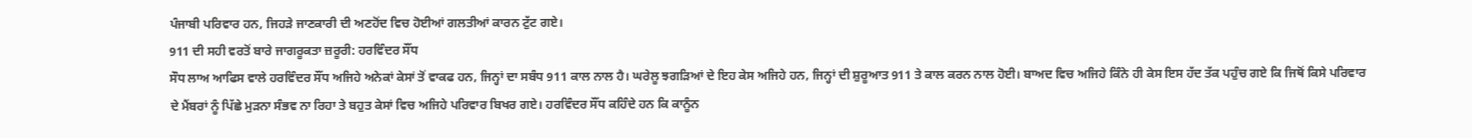ਪੰਜਾਬੀ ਪਰਿਵਾਰ ਹਨ, ਜਿਹੜੇ ਜਾਣਕਾਰੀ ਦੀ ਅਣਹੋਂਦ ਵਿਚ ਹੋਈਆਂ ਗਲਤੀਆਂ ਕਾਰਨ ਟੁੱਟ ਗਏ।
911 ਦੀ ਸਹੀ ਵਰਤੋਂ ਬਾਰੇ ਜਾਗਰੂਕਤਾ ਜ਼ਰੂਰੀ: ਹਰਵਿੰਦਰ ਸੌਂਧ
ਸੌਧ ਲਾਅ ਆਫਿਸ ਵਾਲੇ ਹਰਵਿੰਦਰ ਸੌਂਧ ਅਜਿਹੇ ਅਨੇਕਾਂ ਕੇਸਾਂ ਤੋਂ ਵਾਕਫ ਹਨ, ਜਿਨ੍ਹਾਂ ਦਾ ਸਬੰਧ 911 ਕਾਲ ਨਾਲ ਹੈ। ਘਰੇਲੂ ਝਗੜਿਆਂ ਦੇ ਇਹ ਕੇਸ ਅਜਿਹੇ ਹਨ, ਜਿਨ੍ਹਾਂ ਦੀ ਸ਼ੁਰੂਆਤ 911 ਤੇ ਕਾਲ ਕਰਨ ਨਾਲ ਹੋਈ। ਬਾਅਦ ਵਿਚ ਅਜਿਹੇ ਕਿੰਨੇ ਹੀ ਕੇਸ ਇਸ ਹੱਦ ਤੱਕ ਪਹੁੰਚ ਗਏ ਕਿ ਜਿਥੋਂ ਕਿਸੇ ਪਰਿਵਾਰ ਦੇ ਮੈਂਬਰਾਂ ਨੂੰ ਪਿੱਛੇ ਮੁੜਨਾ ਸੰਭਵ ਨਾ ਰਿਹਾ ਤੇ ਬਹੁਤ ਕੇਸਾਂ ਵਿਚ ਅਜਿਹੇ ਪਰਿਵਾਰ ਬਿਖਰ ਗਏ। ਹਰਵਿੰਦਰ ਸੌਂਧ ਕਹਿੰਦੇ ਹਨ ਕਿ ਕਾਨੂੰਨ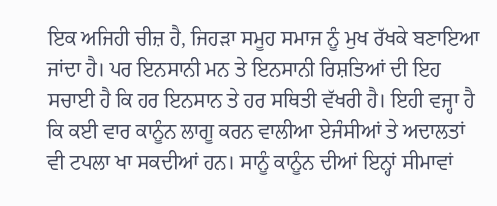ਇਕ ਅਜਿਹੀ ਚੀਜ਼ ਹੈ, ਜਿਹੜਾ ਸਮੂਹ ਸਮਾਜ ਨੂੰ ਮੁਖ ਰੱਖਕੇ ਬਣਾਇਆ ਜਾਂਦਾ ਹੈ। ਪਰ ਇਨਸਾਨੀ ਮਨ ਤੇ ਇਨਸਾਨੀ ਰਿਸ਼ਤਿਆਂ ਦੀ ਇਹ ਸਚਾਈ ਹੈ ਕਿ ਹਰ ਇਨਸਾਨ ਤੇ ਹਰ ਸਥਿਤੀ ਵੱਖਰੀ ਹੈ। ਇਹੀ ਵਜ੍ਹਾ ਹੈ ਕਿ ਕਈ ਵਾਰ ਕਾਨੂੰਨ ਲਾਗੂ ਕਰਨ ਵਾਲੀਆ ਏਜੰਸੀਆਂ ਤੇ ਅਦਾਲਤਾਂ ਵੀ ਟਪਲਾ ਖਾ ਸਕਦੀਆਂ ਹਨ। ਸਾਨੂੰ ਕਾਨੂੰਨ ਦੀਆਂ ਇਨ੍ਹਾਂ ਸੀਮਾਵਾਂ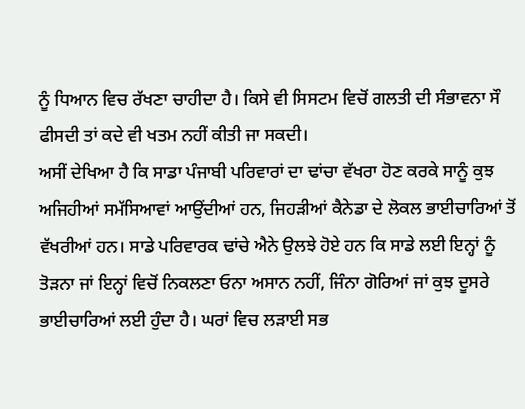ਨੂੰ ਧਿਆਨ ਵਿਚ ਰੱਖਣਾ ਚਾਹੀਦਾ ਹੈ। ਕਿਸੇ ਵੀ ਸਿਸਟਮ ਵਿਚੋਂ ਗਲਤੀ ਦੀ ਸੰਭਾਵਨਾ ਸੌ ਫੀਸਦੀ ਤਾਂ ਕਦੇ ਵੀ ਖਤਮ ਨਹੀਂ ਕੀਤੀ ਜਾ ਸਕਦੀ।
ਅਸੀਂ ਦੇਖਿਆ ਹੈ ਕਿ ਸਾਡਾ ਪੰਜਾਬੀ ਪਰਿਵਾਰਾਂ ਦਾ ਢਾਂਚਾ ਵੱਖਰਾ ਹੋਣ ਕਰਕੇ ਸਾਨੂੰ ਕੁਝ ਅਜਿਹੀਆਂ ਸਮੱਸਿਆਵਾਂ ਆਉਂਦੀਆਂ ਹਨ, ਜਿਹੜੀਆਂ ਕੈਨੇਡਾ ਦੇ ਲੋਕਲ ਭਾਈਚਾਰਿਆਂ ਤੋਂ ਵੱਖਰੀਆਂ ਹਨ। ਸਾਡੇ ਪਰਿਵਾਰਕ ਢਾਂਚੇ ਐਨੇ ਉਲਝੇ ਹੋਏ ਹਨ ਕਿ ਸਾਡੇ ਲਈ ਇਨ੍ਹਾਂ ਨੂੰ ਤੋੜਨਾ ਜਾਂ ਇਨ੍ਹਾਂ ਵਿਚੋਂ ਨਿਕਲਣਾ ਓਨਾ ਅਸਾਨ ਨਹੀਂ, ਜਿੰਨਾ ਗੋਰਿਆਂ ਜਾਂ ਕੁਝ ਦੂਸਰੇ ਭਾਈਚਾਰਿਆਂ ਲਈ ਹੁੰਦਾ ਹੈ। ਘਰਾਂ ਵਿਚ ਲੜਾਈ ਸਭ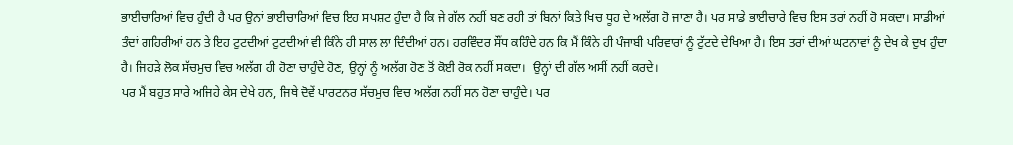ਭਾਈਚਾਰਿਆਂ ਵਿਚ ਹੁੰਦੀ ਹੈ ਪਰ ਉਨਾਂ ਭਾਈਚਾਰਿਆਂ ਵਿਚ ਇਹ ਸਪਸ਼ਟ ਹੁੰਦਾ ਹੈ ਕਿ ਜੇ ਗੱਲ ਨਹੀਂ ਬਣ ਰਹੀ ਤਾਂ ਬਿਨਾਂ ਕਿਤੇ ਖਿਚ ਧੂਹ ਦੇ ਅਲੱਗ ਹੋ ਜਾਣਾ ਹੈ। ਪਰ ਸਾਡੇ ਭਾਈਚਾਰੇ ਵਿਚ ਇਸ ਤਰਾਂ ਨਹੀਂ ਹੋ ਸਕਦਾ। ਸਾਡੀਆਂ ਤੰਦਾਂ ਗਹਿਰੀਆਂ ਹਨ ਤੇ ਇਹ ਟੁਟਦੀਆਂ ਟੁਟਦੀਆਂ ਵੀ ਕਿੰਨੇ ਹੀ ਸਾਲ ਲਾ ਦਿੰਦੀਆਂ ਹਨ। ਹਰਵਿੰਦਰ ਸੌਂਧ ਕਹਿੰਦੇ ਹਨ ਕਿ ਮੈਂ ਕਿੰਨੇ ਹੀ ਪੰਜਾਬੀ ਪਰਿਵਾਰਾਂ ਨੂੰ ਟੁੱਟਦੇ ਦੇਖਿਆ ਹੈ। ਇਸ ਤਰਾਂ ਦੀਆਂ ਘਟਨਾਵਾਂ ਨੂੰ ਦੇਖ ਕੇ ਦੁਖ ਹੁੰਦਾ ਹੈ। ਜਿਹੜੇ ਲੋਕ ਸੱਚਮੁਚ ਵਿਚ ਅਲੱਗ ਹੀ ਹੋਣਾ ਚਾਹੁੰਦੇ ਹੋਣ, ਉਨ੍ਹਾਂ ਨੂੰ ਅਲੱਗ ਹੋਣ ਤੋਂ ਕੋਈ ਰੋਕ ਨਹੀਂ ਸਕਦਾ।  ਉਨ੍ਹਾਂ ਦੀ ਗੱਲ ਅਸੀਂ ਨਹੀਂ ਕਰਦੇ।
ਪਰ ਮੈਂ ਬਹੁਤ ਸਾਰੇ ਅਜਿਹੇ ਕੇਸ ਦੇਖੇ ਹਨ, ਜਿਥੇ ਦੋਵੇਂ ਪਾਰਟਨਰ ਸੱਚਮੁਚ ਵਿਚ ਅਲੱਗ ਨਹੀਂ ਸਨ ਹੋਣਾ ਚਾਹੁੰਦੇ। ਪਰ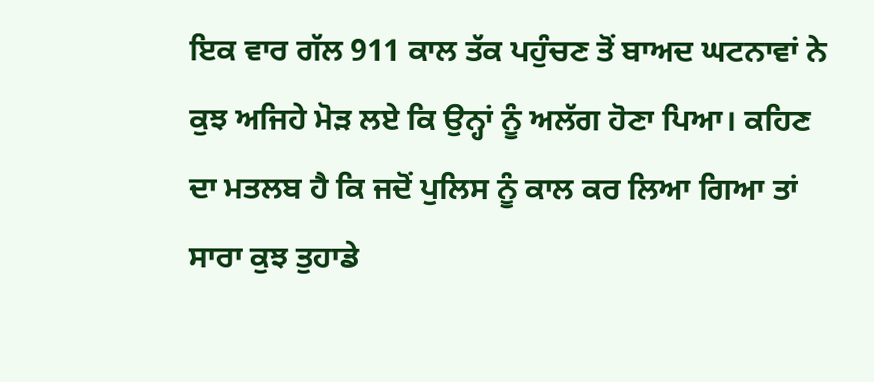ਇਕ ਵਾਰ ਗੱਲ 911 ਕਾਲ ਤੱਕ ਪਹੁੰਚਣ ਤੋਂ ਬਾਅਦ ਘਟਨਾਵਾਂ ਨੇ ਕੁਝ ਅਜਿਹੇ ਮੋੜ ਲਏ ਕਿ ਉਨ੍ਹਾਂ ਨੂੰ ਅਲੱਗ ਹੋਣਾ ਪਿਆ। ਕਹਿਣ ਦਾ ਮਤਲਬ ਹੈ ਕਿ ਜਦੋਂ ਪੁਲਿਸ ਨੂੰ ਕਾਲ ਕਰ ਲਿਆ ਗਿਆ ਤਾਂ ਸਾਰਾ ਕੁਝ ਤੁਹਾਡੇ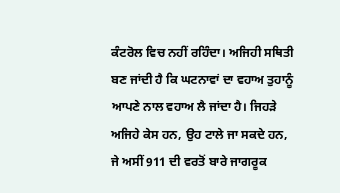ਕੰਟਰੋਲ ਵਿਚ ਨਹੀਂ ਰਹਿੰਦਾ। ਅਜਿਹੀ ਸਥਿਤੀ ਬਣ ਜਾਂਦੀ ਹੈ ਕਿ ਘਟਨਾਵਾਂ ਦਾ ਵਹਾਅ ਤੁਹਾਨੂੰ ਆਪਣੇ ਨਾਲ ਵਹਾਅ ਲੈ ਜਾਂਦਾ ਹੈ। ਜਿਹੜੇ ਅਜਿਹੇ ਕੇਸ ਹਨ, ਉਹ ਟਾਲੇ ਜਾ ਸਕਦੇ ਹਨ, ਜੇ ਅਸੀਂ 911 ਦੀ ਵਰਤੋਂ ਬਾਰੇ ਜਾਗਰੂਕ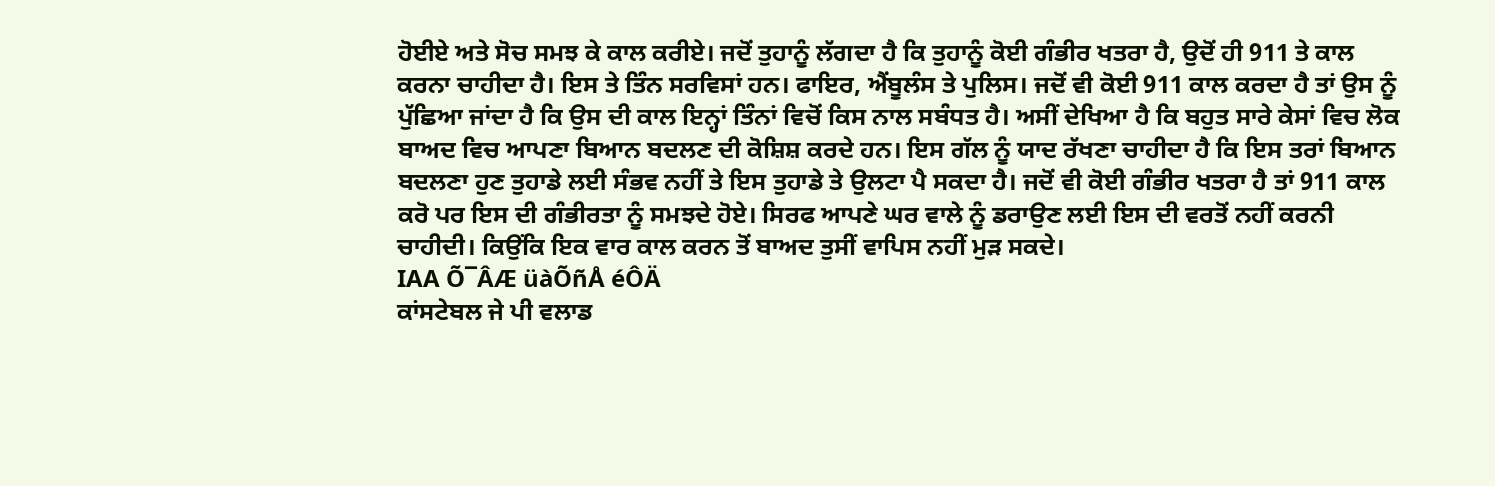ਹੋਈਏ ਅਤੇ ਸੋਚ ਸਮਝ ਕੇ ਕਾਲ ਕਰੀਏ। ਜਦੋਂ ਤੁਹਾਨੂੰ ਲੱਗਦਾ ਹੈ ਕਿ ਤੁਹਾਨੂੰ ਕੋਈ ਗੰਭੀਰ ਖਤਰਾ ਹੈ, ਉਦੋਂ ਹੀ 911 ਤੇ ਕਾਲ ਕਰਨਾ ਚਾਹੀਦਾ ਹੈ। ਇਸ ਤੇ ਤਿੰਨ ਸਰਵਿਸਾਂ ਹਨ। ਫਾਇਰ, ਐਂਬੂਲੰਸ ਤੇ ਪੁਲਿਸ। ਜਦੋਂ ਵੀ ਕੋਈ 911 ਕਾਲ ਕਰਦਾ ਹੈ ਤਾਂ ਉਸ ਨੂੰ ਪੁੱਛਿਆ ਜਾਂਦਾ ਹੈ ਕਿ ਉਸ ਦੀ ਕਾਲ ਇਨ੍ਹਾਂ ਤਿੰਨਾਂ ਵਿਚੋਂ ਕਿਸ ਨਾਲ ਸਬੰਧਤ ਹੈ। ਅਸੀਂ ਦੇਖਿਆ ਹੈ ਕਿ ਬਹੁਤ ਸਾਰੇ ਕੇਸਾਂ ਵਿਚ ਲੋਕ ਬਾਅਦ ਵਿਚ ਆਪਣਾ ਬਿਆਨ ਬਦਲਣ ਦੀ ਕੋਸ਼ਿਸ਼ ਕਰਦੇ ਹਨ। ਇਸ ਗੱਲ ਨੂੰ ਯਾਦ ਰੱਖਣਾ ਚਾਹੀਦਾ ਹੈ ਕਿ ਇਸ ਤਰਾਂ ਬਿਆਨ ਬਦਲਣਾ ਹੁਣ ਤੁਹਾਡੇ ਲਈ ਸੰਭਵ ਨਹੀਂ ਤੇ ਇਸ ਤੁਹਾਡੇ ਤੇ ਉਲਟਾ ਪੈ ਸਕਦਾ ਹੈ। ਜਦੋਂ ਵੀ ਕੋਈ ਗੰਭੀਰ ਖਤਰਾ ਹੈ ਤਾਂ 911 ਕਾਲ ਕਰੋ ਪਰ ਇਸ ਦੀ ਗੰਭੀਰਤਾ ਨੂੰ ਸਮਝਦੇ ਹੋਏ। ਸਿਰਫ ਆਪਣੇ ਘਰ ਵਾਲੇ ਨੂੰ ਡਰਾਉਣ ਲਈ ਇਸ ਦੀ ਵਰਤੋਂ ਨਹੀਂ ਕਰਨੀ ਚਾਹੀਦੀ। ਕਿਉਂਕਿ ਇਕ ਵਾਰ ਕਾਲ ਕਰਨ ਤੋਂ ਬਾਅਦ ਤੁਸੀਂ ਵਾਪਿਸ ਨਹੀਂ ਮੁੜ ਸਕਦੇ।
IAA Õ¯ÂÆ üàÕñÅ éÔÄ
ਕਾਂਸਟੇਬਲ ਜੇ ਪੀ ਵਲਾਡ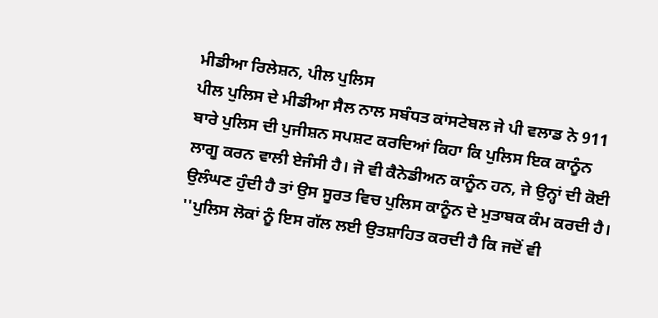ਮੀਡੀਆ ਰਿਲੇਸ਼ਨ, ਪੀਲ ਪੁਲਿਸ
ਪੀਲ ਪੁਲਿਸ ਦੇ ਮੀਡੀਆ ਸੈਲ ਨਾਲ ਸਬੰਧਤ ਕਾਂਸਟੇਬਲ ਜੇ ਪੀ ਵਲਾਡ ਨੇ 911 ਬਾਰੇ ਪੁਲਿਸ ਦੀ ਪੁਜੀਸ਼ਨ ਸਪਸ਼ਟ ਕਰਦਿਆਂ ਕਿਹਾ ਕਿ ਪੁਲਿਸ ਇਕ ਕਾਨੂੰਨ ਲਾਗੂ ਕਰਨ ਵਾਲੀ ਏਜੰਸੀ ਹੈ। ਜੋ ਵੀ ਕੈਨੇਡੀਅਨ ਕਾਨੂੰਨ ਹਨ, ਜੇ ਉਨ੍ਹਾਂ ਦੀ ਕੋਈ ਉਲੰਘਣ ਹੁੰਦੀ ਹੈ ਤਾਂ ਉਸ ਸੂਰਤ ਵਿਚ ਪੁਲਿਸ ਕਾਨੂੰਨ ਦੇ ਮੁਤਾਬਕ ਕੰਮ ਕਰਦੀ ਹੈ।
''ਪੁਲਿਸ ਲੋਕਾਂ ਨੂੰ ਇਸ ਗੱਲ ਲਈ ਉਤਸ਼ਾਹਿਤ ਕਰਦੀ ਹੈ ਕਿ ਜਦੋਂ ਵੀ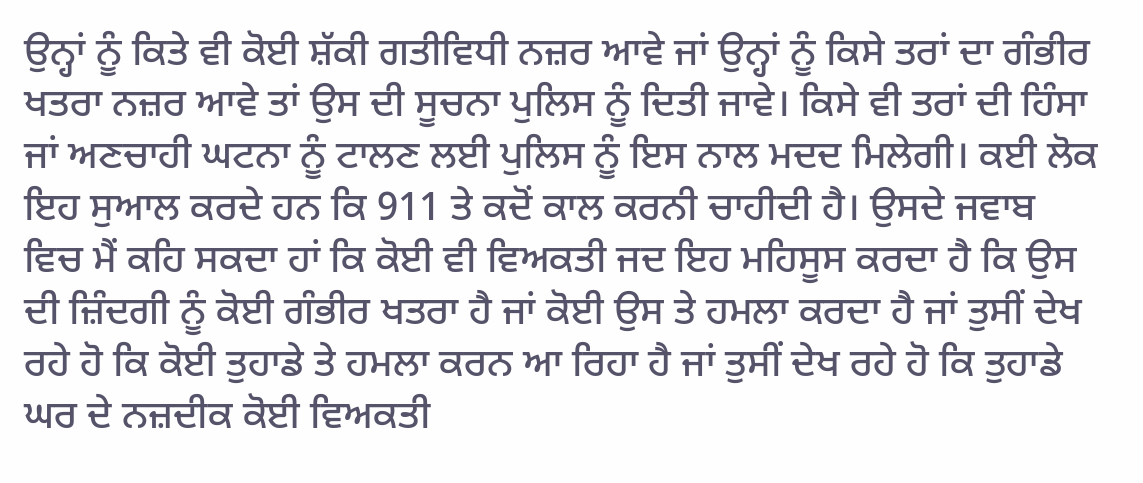ਉਨ੍ਹਾਂ ਨੂੰ ਕਿਤੇ ਵੀ ਕੋਈ ਸ਼ੱਕੀ ਗਤੀਵਿਧੀ ਨਜ਼ਰ ਆਵੇ ਜਾਂ ਉਨ੍ਹਾਂ ਨੂੰ ਕਿਸੇ ਤਰਾਂ ਦਾ ਗੰਭੀਰ ਖਤਰਾ ਨਜ਼ਰ ਆਵੇ ਤਾਂ ਉਸ ਦੀ ਸੂਚਨਾ ਪੁਲਿਸ ਨੂੰ ਦਿਤੀ ਜਾਵੇ। ਕਿਸੇ ਵੀ ਤਰਾਂ ਦੀ ਹਿੰਸਾ ਜਾਂ ਅਣਚਾਹੀ ਘਟਨਾ ਨੂੰ ਟਾਲਣ ਲਈ ਪੁਲਿਸ ਨੂੰ ਇਸ ਨਾਲ ਮਦਦ ਮਿਲੇਗੀ। ਕਈ ਲੋਕ ਇਹ ਸੁਆਲ ਕਰਦੇ ਹਨ ਕਿ 911 ਤੇ ਕਦੋਂ ਕਾਲ ਕਰਨੀ ਚਾਹੀਦੀ ਹੈ। ਉਸਦੇ ਜਵਾਬ ਵਿਚ ਮੈਂ ਕਹਿ ਸਕਦਾ ਹਾਂ ਕਿ ਕੋਈ ਵੀ ਵਿਅਕਤੀ ਜਦ ਇਹ ਮਹਿਸੂਸ ਕਰਦਾ ਹੈ ਕਿ ਉਸ ਦੀ ਜ਼ਿੰਦਗੀ ਨੂੰ ਕੋਈ ਗੰਭੀਰ ਖਤਰਾ ਹੈ ਜਾਂ ਕੋਈ ਉਸ ਤੇ ਹਮਲਾ ਕਰਦਾ ਹੈ ਜਾਂ ਤੁਸੀਂ ਦੇਖ ਰਹੇ ਹੋ ਕਿ ਕੋਈ ਤੁਹਾਡੇ ਤੇ ਹਮਲਾ ਕਰਨ ਆ ਰਿਹਾ ਹੈ ਜਾਂ ਤੁਸੀਂ ਦੇਖ ਰਹੇ ਹੋ ਕਿ ਤੁਹਾਡੇ ਘਰ ਦੇ ਨਜ਼ਦੀਕ ਕੋਈ ਵਿਅਕਤੀ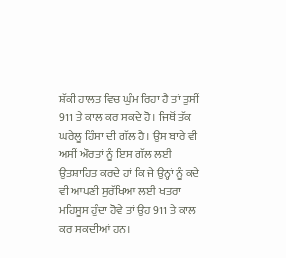ਸ਼ੱਕੀ ਹਾਲਤ ਵਿਚ ਘੁੰਮ ਰਿਹਾ ਹੈ ਤਾਂ ਤੁਸੀਂ 911 ਤੇ ਕਾਲ ਕਰ ਸਕਦੇ ਹੋ। ਜਿਥੋਂ ਤੱਕ ਘਰੇਲੂ ਹਿੰਸਾ ਦੀ ਗੱਲ ਹੈ। ਉਸ ਬਾਰੇ ਵੀ ਅਸੀਂ ਔਰਤਾਂ ਨੂੰ ਇਸ ਗੱਲ ਲਈ ਉਤਸ਼ਾਹਿਤ ਕਰਦੇ ਹਾਂ ਕਿ ਜੇ ਉਨ੍ਹਾਂ ਨੂੰ ਕਦੇ ਵੀ ਆਪਣੀ ਸੁਰੱਖਿਆ ਲਈ ਖਤਰਾ ਮਹਿਸੂਸ ਹੁੰਦਾ ਹੋਵੇ ਤਾਂ ਉਹ 911 ਤੇ ਕਾਲ ਕਰ ਸਕਦੀਆਂ ਹਨ।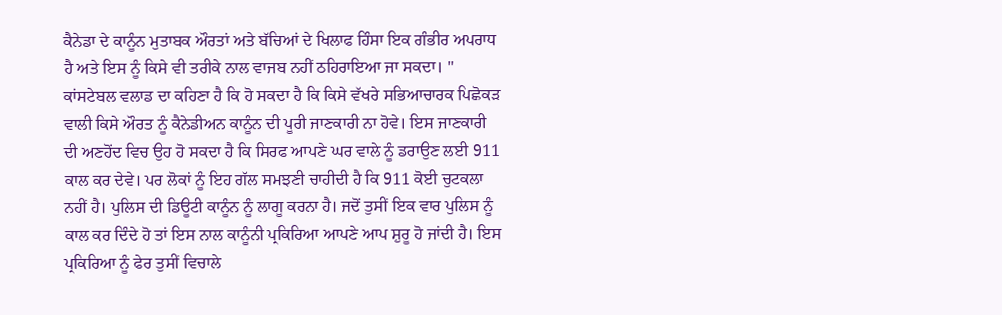ਕੈਨੇਡਾ ਦੇ ਕਾਨੂੰਨ ਮੁਤਾਬਕ ਔਰਤਾਂ ਅਤੇ ਬੱਚਿਆਂ ਦੇ ਖਿਲਾਫ ਹਿੰਸਾ ਇਕ ਗੰਭੀਰ ਅਪਰਾਧ ਹੈ ਅਤੇ ਇਸ ਨੂੰ ਕਿਸੇ ਵੀ ਤਰੀਕੇ ਨਾਲ ਵਾਜਬ ਨਹੀਂ ਠਹਿਰਾਇਆ ਜਾ ਸਕਦਾ। ''
ਕਾਂਸਟੇਬਲ ਵਲਾਡ ਦਾ ਕਹਿਣਾ ਹੈ ਕਿ ਹੋ ਸਕਦਾ ਹੈ ਕਿ ਕਿਸੇ ਵੱਖਰੇ ਸਭਿਆਚਾਰਕ ਪਿਛੋਕੜ ਵਾਲੀ ਕਿਸੇ ਔਰਤ ਨੂੰ ਕੈਨੇਡੀਅਨ ਕਾਨੂੰਨ ਦੀ ਪੂਰੀ ਜਾਣਕਾਰੀ ਨਾ ਹੋਵੇ। ਇਸ ਜਾਣਕਾਰੀ ਦੀ ਅਣਹੋਂਦ ਵਿਚ ਉਹ ਹੋ ਸਕਦਾ ਹੈ ਕਿ ਸਿਰਫ ਆਪਣੇ ਘਰ ਵਾਲੇ ਨੂੰ ਡਰਾਉਣ ਲਈ 911 ਕਾਲ ਕਰ ਦੇਵੇ। ਪਰ ਲੋਕਾਂ ਨੂੰ ਇਹ ਗੱਲ ਸਮਝਣੀ ਚਾਹੀਦੀ ਹੈ ਕਿ 911 ਕੋਈ ਚੁਟਕਲਾ ਨਹੀਂ ਹੈ। ਪੁਲਿਸ ਦੀ ਡਿਊਟੀ ਕਾਨੂੰਨ ਨੂੰ ਲਾਗੂ ਕਰਨਾ ਹੈ। ਜਦੋਂ ਤੁਸੀਂ ਇਕ ਵਾਰ ਪੁਲਿਸ ਨੂੰ ਕਾਲ ਕਰ ਦਿੰਦੇ ਹੋ ਤਾਂ ਇਸ ਨਾਲ ਕਾਨੂੰਨੀ ਪ੍ਰਕਿਰਿਆ ਆਪਣੇ ਆਪ ਸ਼ੁਰੂ ਹੋ ਜਾਂਦੀ ਹੈ। ਇਸ ਪ੍ਰਕਿਰਿਆ ਨੂੰ ਫੇਰ ਤੁਸੀਂ ਵਿਚਾਲੇ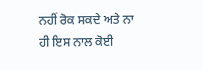ਨਹੀਂ ਰੋਕ ਸਕਦੇ ਅਤੇ ਨਾ ਹੀ ਇਸ ਨਾਲ ਕੋਈ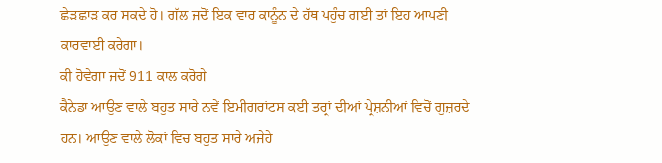ਛੇੜਛਾੜ ਕਰ ਸਕਦੇ ਹੋ। ਗੱਲ ਜਦੋਂ ਇਕ ਵਾਰ ਕਾਨੂੰਨ ਦੇ ਹੱਥ ਪਹੁੰਚ ਗਈ ਤਾਂ ਇਹ ਆਪਣੀ ਕਾਰਵਾਈ ਕਰੇਗਾ।
ਕੀ ਹੋਵੇਗਾ ਜਦੋਂ 911 ਕਾਲ ਕਰੋਗੇ
ਕੈਨੇਡਾ ਆਉਣ ਵਾਲੇ ਬਹੁਤ ਸਾਰੇ ਨਵੇਂ ਇਮੀਗਰਾਂਟਸ ਕਈ ਤਰ੍ਰਾਂ ਦੀਆਂ ਪ੍ਰੇਸ਼ਨੀਆਂ ਵਿਚੋਂ ਗੁਜ਼ਰਦੇ ਹਨ। ਆਉਣ ਵਾਲੇ ਲੋਕਾਂ ਵਿਚ ਬਹੁਤ ਸਾਰੇ ਅਜੇਹੇ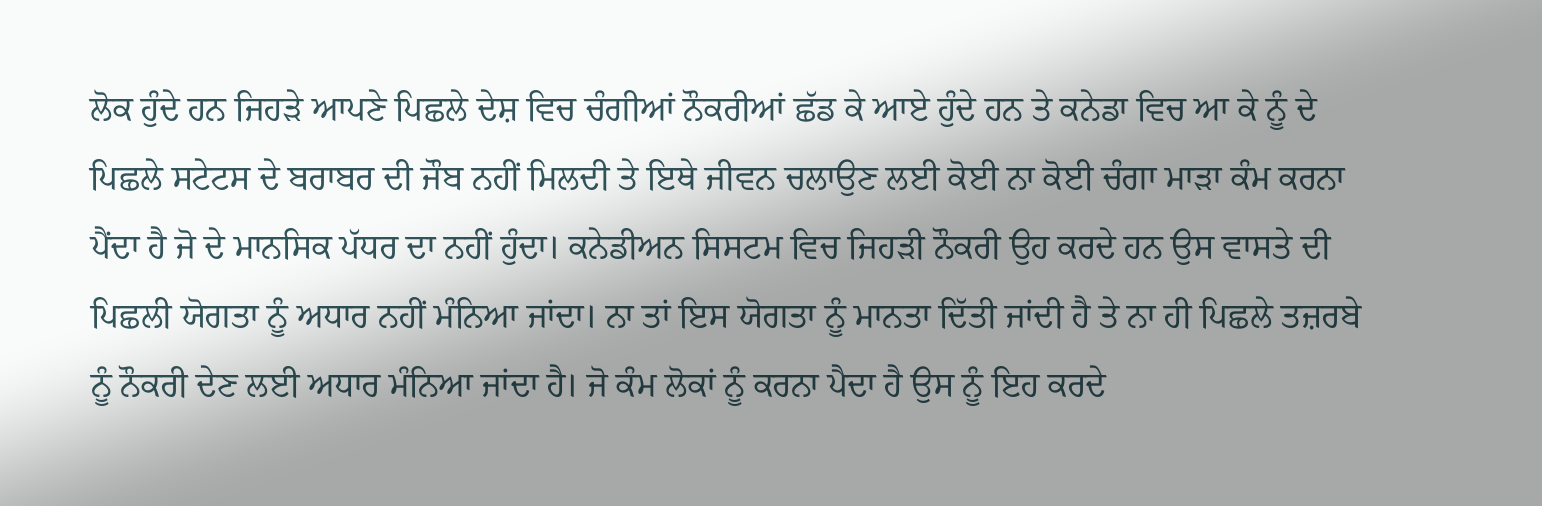ਲੋਕ ਹੁੰਦੇ ਹਨ ਜਿਹੜੇ ਆਪਣੇ ਪਿਛਲੇ ਦੇਸ਼ ਵਿਚ ਚੰਗੀਆਂ ਨੌਕਰੀਆਂ ਛੱਡ ਕੇ ਆਏ ਹੁੰਦੇ ਹਨ ਤੇ ਕਨੇਡਾ ਵਿਚ ਆ ਕੇ ਨੂੰ ਦੇ ਪਿਛਲੇ ਸਟੇਟਸ ਦੇ ਬਰਾਬਰ ਦੀ ਜੌਬ ਨਹੀਂ ਮਿਲਦੀ ਤੇ ਇਥੇ ਜੀਵਨ ਚਲਾਉਣ ਲਈ ਕੋਈ ਨਾ ਕੋਈ ਚੰਗਾ ਮਾੜਾ ਕੰਮ ਕਰਨਾ ਪੈਂਦਾ ਹੈ ਜੋ ਦੇ ਮਾਨਸਿਕ ਪੱਧਰ ਦਾ ਨਹੀਂ ਹੁੰਦਾ। ਕਨੇਡੀਅਨ ਸਿਸਟਮ ਵਿਚ ਜਿਹੜੀ ਨੌਕਰੀ ਉਹ ਕਰਦੇ ਹਨ ਉਸ ਵਾਸਤੇ ਦੀ ਪਿਛਲੀ ਯੋਗਤਾ ਨੂੰ ਅਧਾਰ ਨਹੀਂ ਮੰਨਿਆ ਜਾਂਦਾ। ਨਾ ਤਾਂ ਇਸ ਯੋਗਤਾ ਨੂੰ ਮਾਨਤਾ ਦਿੱਤੀ ਜਾਂਦੀ ਹੈ ਤੇ ਨਾ ਹੀ ਪਿਛਲੇ ਤਜ਼ਰਬੇ ਨੂੰ ਨੌਕਰੀ ਦੇਣ ਲਈ ਅਧਾਰ ਮੰਨਿਆ ਜਾਂਦਾ ਹੈ। ਜੋ ਕੰਮ ਲੋਕਾਂ ਨੂੰ ਕਰਨਾ ਪੈਦਾ ਹੈ ਉਸ ਨੂੰ ਇਹ ਕਰਦੇ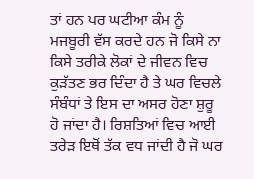ਤਾਂ ਹਨ ਪਰ ਘਟੀਆ ਕੰਮ ਨੂੰ ਮਜਬੂਰੀ ਵੱਸ ਕਰਦੇ ਹਨ ਜੋ ਕਿਸੇ ਨਾ ਕਿਸੇ ਤਰੀਕੇ ਲੋਕਾਂ ਦੇ ਜੀਵਨ ਵਿਚ ਕੁੜੱਤਣ ਭਰ ਦਿੰਦਾ ਹੈ ਤੇ ਘਰ ਵਿਚਲੇ ਸੰਬੰਧਾਂ ਤੇ ਇਸ ਦਾ ਅਸਰ ਹੋਣਾ ਸ਼ੁਰੂ ਹੋ ਜਾਂਦਾ ਹੈ। ਰਿਸ਼ਤਿਆਂ ਵਿਚ ਆਈ ਤਰੇੜ ਇਥੋਂ ਤੱਕ ਵਧ ਜਾਂਦੀ ਹੈ ਜੋ ਘਰ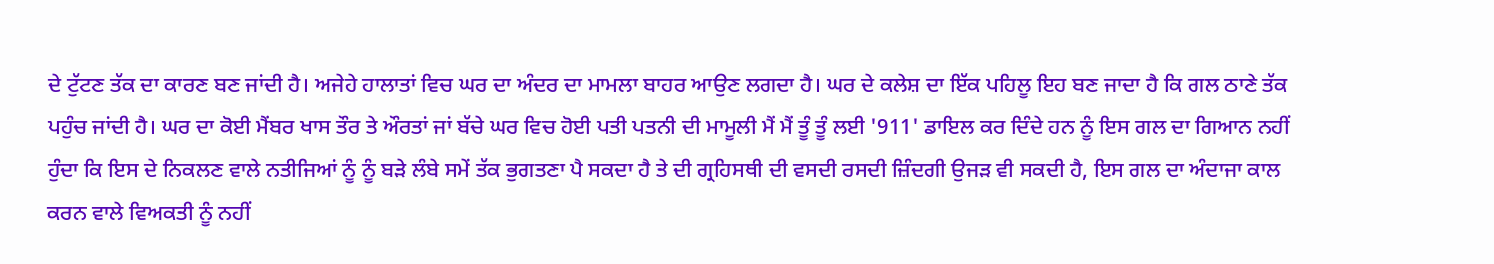ਦੇ ਟੁੱਟਣ ਤੱਕ ਦਾ ਕਾਰਣ ਬਣ ਜਾਂਦੀ ਹੈ। ਅਜੇਹੇ ਹਾਲਾਤਾਂ ਵਿਚ ਘਰ ਦਾ ਅੰਦਰ ਦਾ ਮਾਮਲਾ ਬਾਹਰ ਆਉਣ ਲਗਦਾ ਹੈ। ਘਰ ਦੇ ਕਲੇਸ਼ ਦਾ ਇੱਕ ਪਹਿਲੂ ਇਹ ਬਣ ਜਾਦਾ ਹੈ ਕਿ ਗਲ ਠਾਣੇ ਤੱਕ ਪਹੁੰਚ ਜਾਂਦੀ ਹੈ। ਘਰ ਦਾ ਕੋਈ ਮੈਂਬਰ ਖਾਸ ਤੌਰ ਤੇ ਔਰਤਾਂ ਜਾਂ ਬੱਚੇ ਘਰ ਵਿਚ ਹੋਈ ਪਤੀ ਪਤਨੀ ਦੀ ਮਾਮੂਲੀ ਮੈਂ ਮੈਂ ਤੂੰ ਤੂੰ ਲਈ '911' ਡਾਇਲ ਕਰ ਦਿੰਦੇ ਹਨ ਨੂੰ ਇਸ ਗਲ ਦਾ ਗਿਆਨ ਨਹੀਂ ਹੁੰਦਾ ਕਿ ਇਸ ਦੇ ਨਿਕਲਣ ਵਾਲੇ ਨਤੀਜਿਆਂ ਨੂੰ ਨੂੰ ਬੜੇ ਲੰਬੇ ਸਮੇਂ ਤੱਕ ਭੁਗਤਣਾ ਪੈ ਸਕਦਾ ਹੈ ਤੇ ਦੀ ਗ੍ਰਹਿਸਥੀ ਦੀ ਵਸਦੀ ਰਸਦੀ ਜ਼ਿੰਦਗੀ ਉਜੜ ਵੀ ਸਕਦੀ ਹੈ, ਇਸ ਗਲ ਦਾ ਅੰਦਾਜਾ ਕਾਲ ਕਰਨ ਵਾਲੇ ਵਿਅਕਤੀ ਨੂੰ ਨਹੀਂ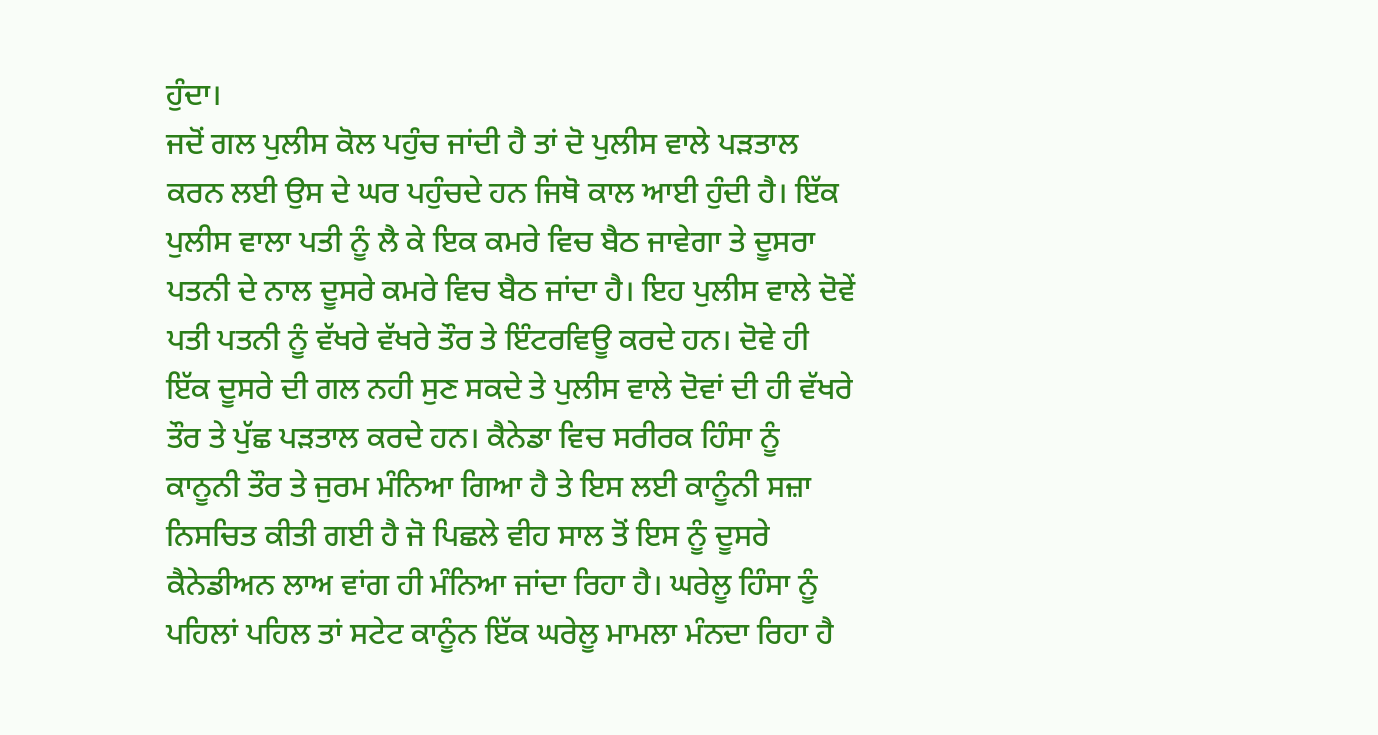ਹੁੰਦਾ।
ਜਦੋਂ ਗਲ ਪੁਲੀਸ ਕੋਲ ਪਹੁੰਚ ਜਾਂਦੀ ਹੈ ਤਾਂ ਦੋ ਪੁਲੀਸ ਵਾਲੇ ਪੜਤਾਲ ਕਰਨ ਲਈ ਉਸ ਦੇ ਘਰ ਪਹੁੰਚਦੇ ਹਨ ਜਿਥੋ ਕਾਲ ਆਈ ਹੁੰਦੀ ਹੈ। ਇੱਕ ਪੁਲੀਸ ਵਾਲਾ ਪਤੀ ਨੂੰ ਲੈ ਕੇ ਇਕ ਕਮਰੇ ਵਿਚ ਬੈਠ ਜਾਵੇਗਾ ਤੇ ਦੂਸਰਾ ਪਤਨੀ ਦੇ ਨਾਲ ਦੂਸਰੇ ਕਮਰੇ ਵਿਚ ਬੈਠ ਜਾਂਦਾ ਹੈ। ਇਹ ਪੁਲੀਸ ਵਾਲੇ ਦੋਵੇਂ ਪਤੀ ਪਤਨੀ ਨੂੰ ਵੱਖਰੇ ਵੱਖਰੇ ਤੌਰ ਤੇ ਇੰਟਰਵਿਊ ਕਰਦੇ ਹਨ। ਦੋਵੇ ਹੀ ਇੱਕ ਦੂਸਰੇ ਦੀ ਗਲ ਨਹੀ ਸੁਣ ਸਕਦੇ ਤੇ ਪੁਲੀਸ ਵਾਲੇ ਦੋਵਾਂ ਦੀ ਹੀ ਵੱਖਰੇ ਤੌਰ ਤੇ ਪੁੱਛ ਪੜਤਾਲ ਕਰਦੇ ਹਨ। ਕੈਨੇਡਾ ਵਿਚ ਸਰੀਰਕ ਹਿੰਸਾ ਨੂੰ ਕਾਨੂਨੀ ਤੌਰ ਤੇ ਜੁਰਮ ਮੰਨਿਆ ਗਿਆ ਹੈ ਤੇ ਇਸ ਲਈ ਕਾਨੂੰਨੀ ਸਜ਼ਾ ਨਿਸਚਿਤ ਕੀਤੀ ਗਈ ਹੈ ਜੋ ਪਿਛਲੇ ਵੀਹ ਸਾਲ ਤੋਂ ਇਸ ਨੂੰ ਦੂਸਰੇ ਕੈਨੇਡੀਅਨ ਲਾਅ ਵਾਂਗ ਹੀ ਮੰਨਿਆ ਜਾਂਦਾ ਰਿਹਾ ਹੈ। ਘਰੇਲੂ ਹਿੰਸਾ ਨੂੰ ਪਹਿਲਾਂ ਪਹਿਲ ਤਾਂ ਸਟੇਟ ਕਾਨੂੰਨ ਇੱਕ ਘਰੇਲੂ ਮਾਮਲਾ ਮੰਨਦਾ ਰਿਹਾ ਹੈ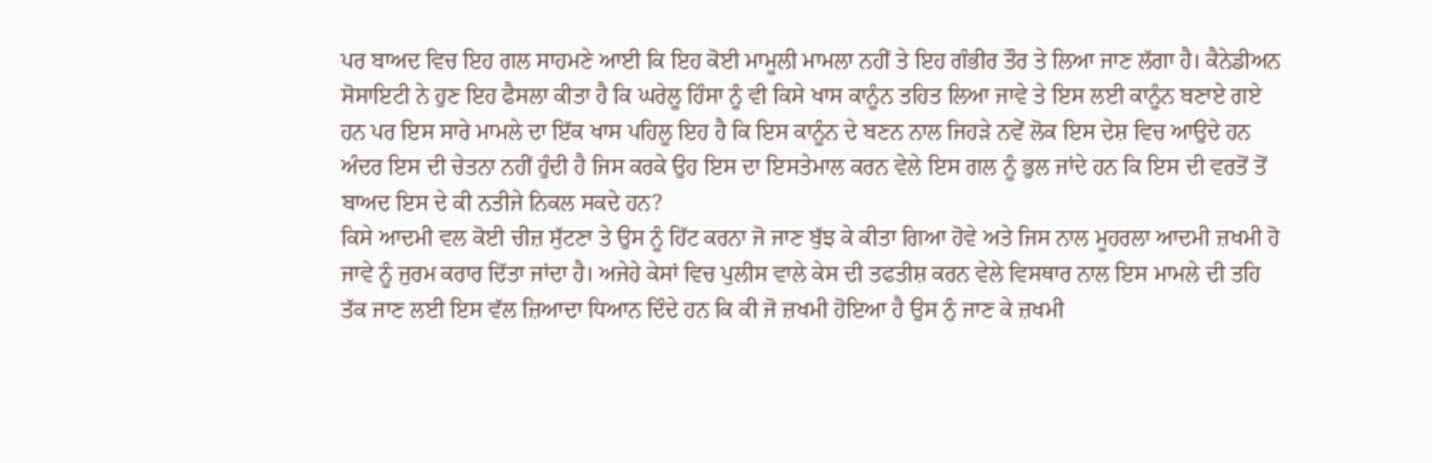ਪਰ ਬਾਅਦ ਵਿਚ ਇਹ ਗਲ ਸਾਹਮਣੇ ਆਈ ਕਿ ਇਹ ਕੋਈ ਮਾਮੂਲੀ ਮਾਮਲਾ ਨਹੀਂ ਤੇ ਇਹ ਗੰਭੀਰ ਤੌਰ ਤੇ ਲਿਆ ਜਾਣ ਲੱਗਾ ਹੈ। ਕੈਨੇਡੀਅਨ ਸੋਸਾਇਟੀ ਨੇ ਹੁਣ ਇਹ ਫੈਸਲਾ ਕੀਤਾ ਹੈ ਕਿ ਘਰੇਲੂ ਹਿੰਸਾ ਨੂੰ ਵੀ ਕਿਸੇ ਖਾਸ ਕਾਨੂੰਨ ਤਹਿਤ ਲਿਆ ਜਾਵੇ ਤੇ ਇਸ ਲਈ ਕਾਨੂੰਨ ਬਣਾਏ ਗਏ ਹਨ ਪਰ ਇਸ ਸਾਰੇ ਮਾਮਲੇ ਦਾ ਇੱਕ ਖਾਸ ਪਹਿਲੂ ਇਹ ਹੈ ਕਿ ਇਸ ਕਾਨੂੰਨ ਦੇ ਬਣਨ ਨਾਲ ਜਿਹੜੇ ਨਵੇਂ ਲੋਕ ਇਸ ਦੇਸ਼ ਵਿਚ ਆਉਦੇ ਹਨ ਅੰਦਰ ਇਸ ਦੀ ਚੇਤਨਾ ਨਹੀਂ ਹੁੰਦੀ ਹੈ ਜਿਸ ਕਰਕੇ ਉਹ ਇਸ ਦਾ ਇਸਤੇਮਾਲ ਕਰਨ ਵੇਲੇ ਇਸ ਗਲ ਨੂੰ ਭੁਲ ਜਾਂਦੇ ਹਨ ਕਿ ਇਸ ਦੀ ਵਰਤੋਂ ਤੋਂ ਬਾਅਦ ਇਸ ਦੇ ਕੀ ਨਤੀਜੇ ਨਿਕਲ ਸਕਦੇ ਹਨ?
ਕਿਸੇ ਆਦਮੀ ਵਲ ਕੋਈ ਚੀਜ਼ ਸੁੱਟਣਾ ਤੇ ਉਸ ਨੂੰ ਹਿੱਟ ਕਰਨਾ ਜੋ ਜਾਣ ਬੁੱਝ ਕੇ ਕੀਤਾ ਗਿਆ ਹੋਵੇ ਅਤੇ ਜਿਸ ਨਾਲ ਮੂਹਰਲਾ ਆਦਮੀ ਜ਼ਖਮੀ ਹੋ ਜਾਵੇ ਨੂੰ ਜੁਰਮ ਕਰਾਰ ਦਿੱਤਾ ਜਾਂਦਾ ਹੈ। ਅਜੇਹੇ ਕੇਸਾਂ ਵਿਚ ਪੁਲੀਸ ਵਾਲੇ ਕੇਸ ਦੀ ਤਫਤੀਸ਼ ਕਰਨ ਵੇਲੇ ਵਿਸਥਾਰ ਨਾਲ ਇਸ ਮਾਮਲੇ ਦੀ ਤਹਿ ਤੱਕ ਜਾਣ ਲਈ ਇਸ ਵੱਲ ਜ਼ਿਆਦਾ ਧਿਆਨ ਦਿੰਦੇ ਹਨ ਕਿ ਕੀ ਜੋ ਜ਼ਖਮੀ ਹੋਇਆ ਹੈ ਉਸ ਨੁੰ ਜਾਣ ਕੇ ਜ਼ਖਮੀ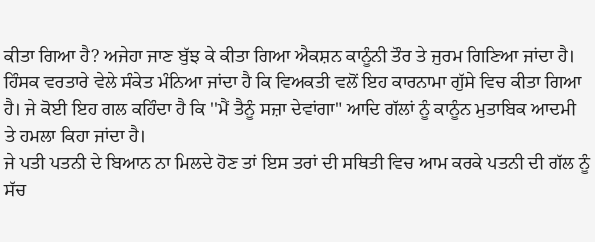ਕੀਤਾ ਗਿਆ ਹੈ? ਅਜੇਹਾ ਜਾਣ ਬੁੱਝ ਕੇ ਕੀਤਾ ਗਿਆ ਐਕਸ਼ਨ ਕਾਨੂੰਨੀ ਤੌਰ ਤੇ ਜੁਰਮ ਗਿਣਿਆ ਜਾਂਦਾ ਹੈ। ਹਿੰਸਕ ਵਰਤਾਰੇ ਵੇਲੇ ਸੰਕੇਤ ਮੰਨਿਆ ਜਾਂਦਾ ਹੈ ਕਿ ਵਿਅਕਤੀ ਵਲੋਂ ਇਹ ਕਾਰਨਾਮਾ ਗੁੱਸੇ ਵਿਚ ਕੀਤਾ ਗਿਆ ਹੈ। ਜੇ ਕੋਈ ਇਹ ਗਲ ਕਹਿੰਦਾ ਹੈ ਕਿ ''ਮੈਂ ਤੈਨੂੰ ਸਜ਼ਾ ਦੇਵਾਂਗਾ" ਆਦਿ ਗੱਲਾਂ ਨੂੰ ਕਾਨੂੰਨ ਮੁਤਾਬਿਕ ਆਦਮੀ ਤੇ ਹਮਲਾ ਕਿਹਾ ਜਾਂਦਾ ਹੈ।
ਜੇ ਪਤੀ ਪਤਨੀ ਦੇ ਬਿਆਨ ਨਾ ਮਿਲਦੇ ਹੋਣ ਤਾਂ ਇਸ ਤਰਾਂ ਦੀ ਸਥਿਤੀ ਵਿਚ ਆਮ ਕਰਕੇ ਪਤਨੀ ਦੀ ਗੱਲ ਨੂੰ ਸੱਚ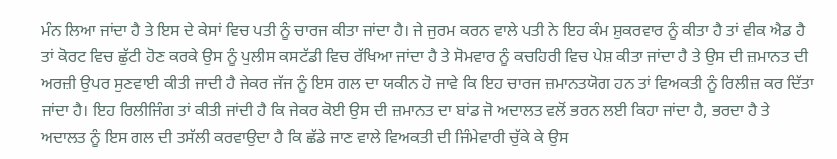ਮੰਨ ਲਿਆ ਜਾਂਦਾ ਹੈ ਤੇ ਇਸ ਦੇ ਕੇਸਾਂ ਵਿਚ ਪਤੀ ਨੂੰ ਚਾਰਜ ਕੀਤਾ ਜਾਂਦਾ ਹੈ। ਜੇ ਜੁਰਮ ਕਰਨ ਵਾਲੇ ਪਤੀ ਨੇ ਇਹ ਕੰਮ ਸ਼ੁਕਰਵਾਰ ਨੂੰ ਕੀਤਾ ਹੈ ਤਾਂ ਵੀਕ ਐਡ ਹੈ ਤਾਂ ਕੋਰਟ ਵਿਚ ਛੁੱਟੀ ਹੋਣ ਕਰਕੇ ਉਸ ਨੂੰ ਪੁਲੀਸ ਕਸਟੱਡੀ ਵਿਚ ਰੱਖਿਆ ਜਾਂਦਾ ਹੈ ਤੇ ਸੋਮਵਾਰ ਨੂੰ ਕਚਹਿਰੀ ਵਿਚ ਪੇਸ਼ ਕੀਤਾ ਜਾਂਦਾ ਹੈ ਤੇ ਉਸ ਦੀ ਜ਼ਮਾਨਤ ਦੀ ਅਰਜ਼ੀ ਉਪਰ ਸੁਣਵਾਈ ਕੀਤੀ ਜਾਦੀ ਹੈ ਜੇਕਰ ਜੱਜ ਨੂੰ ਇਸ ਗਲ ਦਾ ਯਕੀਨ ਹੋ ਜਾਵੇ ਕਿ ਇਹ ਚਾਰਜ ਜ਼ਮਾਨਤਯੋਗ ਹਨ ਤਾਂ ਵਿਅਕਤੀ ਨੂੰ ਰਿਲੀਜ਼ ਕਰ ਦਿੱਤਾ ਜਾਂਦਾ ਹੈ। ਇਹ ਰਿਲੀਜਿੰਗ ਤਾਂ ਕੀਤੀ ਜਾਂਦੀ ਹੈ ਕਿ ਜੇਕਰ ਕੋਈ ਉਸ ਦੀ ਜ਼ਮਾਨਤ ਦਾ ਬਾਂਡ ਜੋ ਅਦਾਲਤ ਵਲੋਂ ਭਰਨ ਲਈ ਕਿਹਾ ਜਾਂਦਾ ਹੈ, ਭਰਦਾ ਹੈ ਤੇ ਅਦਾਲਤ ਨੂੰ ਇਸ ਗਲ ਦੀ ਤਸੱਲੀ ਕਰਵਾਉਦਾ ਹੈ ਕਿ ਛੱਡੇ ਜਾਣ ਵਾਲੇ ਵਿਅਕਤੀ ਦੀ ਜਿੰਮੇਵਾਰੀ ਚੁੱਕੇ ਕੇ ਉਸ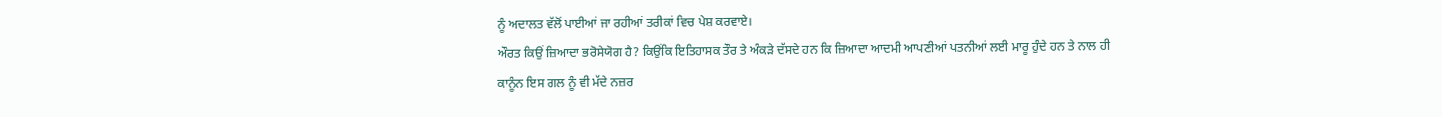ਨੂੰ ਅਦਾਲਤ ਵੱਲੋਂ ਪਾਈਆਂ ਜਾ ਰਹੀਆਂ ਤਰੀਕਾਂ ਵਿਚ ਪੇਸ਼ ਕਰਵਾਏ।
ਔਰਤ ਕਿਉਂ ਜ਼ਿਆਦਾ ਭਰੋਸੇਯੋਗ ਹੈ? ਕਿਉਂਕਿ ਇਤਿਹਾਸਕ ਤੌਰ ਤੇ ਅੰਕੜੇ ਦੱਸਦੇ ਹਨ ਕਿ ਜ਼ਿਆਦਾ ਆਦਮੀ ਆਪਣੀਆਂ ਪਤਨੀਆਂ ਲਈ ਮਾਰੂ ਹੁੰਦੇ ਹਨ ਤੇ ਨਾਲ ਹੀ ਕਾਨੂੰਨ ਇਸ ਗਲ ਨੂੰ ਵੀ ਮੱਦੇ ਨਜ਼ਰ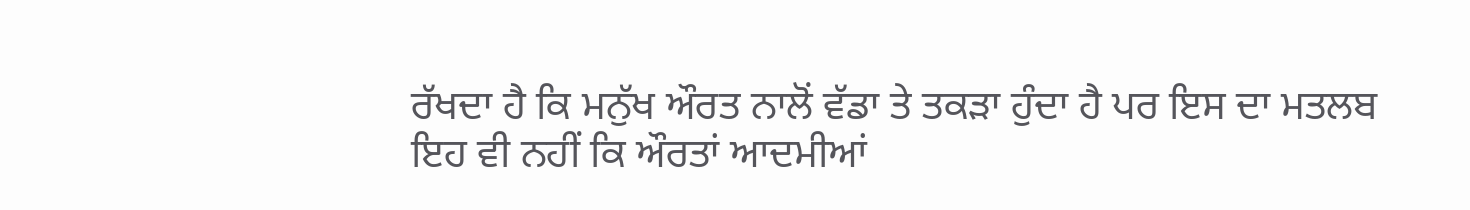ਰੱਖਦਾ ਹੈ ਕਿ ਮਨੁੱਖ ਔਰਤ ਨਾਲੋਂ ਵੱਡਾ ਤੇ ਤਕੜਾ ਹੁੰਦਾ ਹੈ ਪਰ ਇਸ ਦਾ ਮਤਲਬ ਇਹ ਵੀ ਨਹੀਂ ਕਿ ਔਰਤਾਂ ਆਦਮੀਆਂ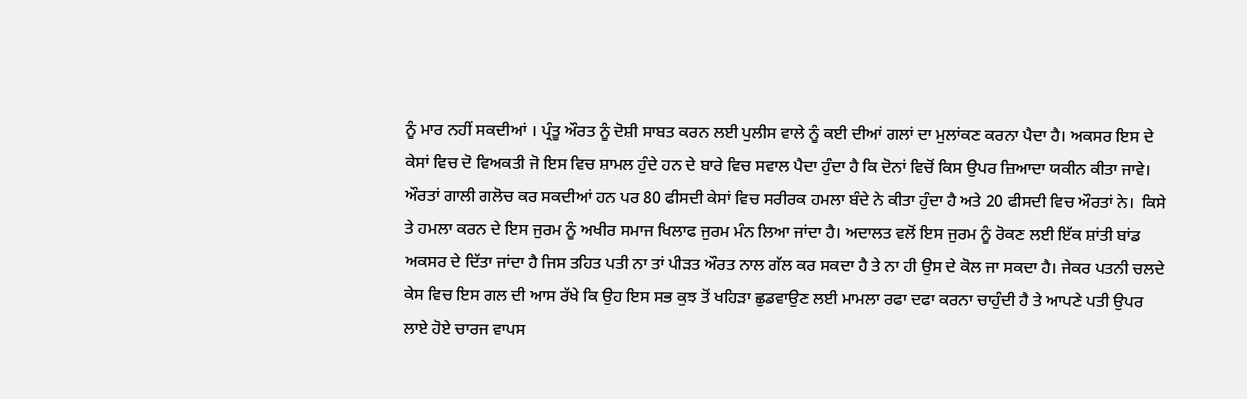ਨੂੰ ਮਾਰ ਨਹੀਂ ਸਕਦੀਆਂ । ਪ੍ਰੰਤੂ ਔਰਤ ਨੂੰ ਦੋਸ਼ੀ ਸਾਬਤ ਕਰਨ ਲਈ ਪੁਲੀਸ ਵਾਲੇ ਨੂੰ ਕਈ ਦੀਆਂ ਗਲਾਂ ਦਾ ਮੁਲਾਂਕਣ ਕਰਨਾ ਪੈਦਾ ਹੈ। ਅਕਸਰ ਇਸ ਦੇ ਕੇਸਾਂ ਵਿਚ ਦੋ ਵਿਅਕਤੀ ਜੋ ਇਸ ਵਿਚ ਸ਼ਾਮਲ ਹੁੰਦੇ ਹਨ ਦੇ ਬਾਰੇ ਵਿਚ ਸਵਾਲ ਪੈਦਾ ਹੁੰਦਾ ਹੈ ਕਿ ਦੋਨਾਂ ਵਿਚੋਂ ਕਿਸ ਉਪਰ ਜ਼ਿਆਦਾ ਯਕੀਨ ਕੀਤਾ ਜਾਵੇ। ਔਰਤਾਂ ਗਾਲੀ ਗਲੋਚ ਕਰ ਸਕਦੀਆਂ ਹਨ ਪਰ 80 ਫੀਸਦੀ ਕੇਸਾਂ ਵਿਚ ਸਰੀਰਕ ਹਮਲਾ ਬੰਦੇ ਨੇ ਕੀਤਾ ਹੁੰਦਾ ਹੈ ਅਤੇ 20 ਫੀਸਦੀ ਵਿਚ ਔਰਤਾਂ ਨੇ।  ਕਿਸੇ ਤੇ ਹਮਲਾ ਕਰਨ ਦੇ ਇਸ ਜੁਰਮ ਨੂੰ ਅਖੀਰ ਸਮਾਜ ਖਿਲਾਫ ਜੁਰਮ ਮੰਨ ਲਿਆ ਜਾਂਦਾ ਹੈ। ਅਦਾਲਤ ਵਲੋਂ ਇਸ ਜੁਰਮ ਨੂੰ ਰੋਕਣ ਲਈ ਇੱਕ ਸ਼ਾਂਤੀ ਬਾਂਡ ਅਕਸਰ ਦੇ ਦਿੱਤਾ ਜਾਂਦਾ ਹੈ ਜਿਸ ਤਹਿਤ ਪਤੀ ਨਾ ਤਾਂ ਪੀੜਤ ਔਰਤ ਨਾਲ ਗੱਲ ਕਰ ਸਕਦਾ ਹੈ ਤੇ ਨਾ ਹੀ ਉਸ ਦੇ ਕੋਲ ਜਾ ਸਕਦਾ ਹੈ। ਜੇਕਰ ਪਤਨੀ ਚਲਦੇ ਕੇਸ ਵਿਚ ਇਸ ਗਲ ਦੀ ਆਸ ਰੱਖੇ ਕਿ ਉਹ ਇਸ ਸਭ ਕੁਝ ਤੋਂ ਖਹਿੜਾ ਛੁਡਵਾਉਣ ਲਈ ਮਾਮਲਾ ਰਫਾ ਦਫਾ ਕਰਨਾ ਚਾਹੁੰਦੀ ਹੈ ਤੇ ਆਪਣੇ ਪਤੀ ਉਪਰ ਲਾਏ ਹੋਏ ਚਾਰਜ ਵਾਪਸ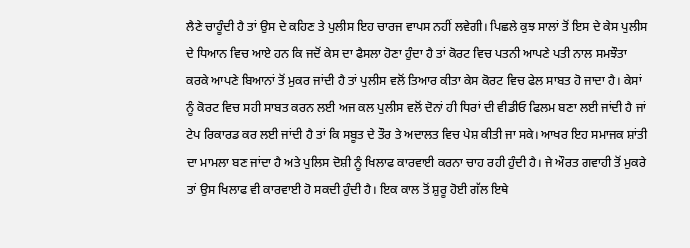ਲੈਣੇ ਚਾਹੂੰਦੀ ਹੈ ਤਾਂ ਉਸ ਦੇ ਕਹਿਣ ਤੇ ਪੁਲੀਸ ਇਹ ਚਾਰਜ ਵਾਪਸ ਨਹੀਂ ਲਵੇਗੀ। ਪਿਛਲੇ ਕੁਝ ਸਾਲਾਂ ਤੋਂ ਇਸ ਦੇ ਕੇਸ ਪੁਲੀਸ ਦੇ ਧਿਆਨ ਵਿਚ ਆਏ ਹਨ ਕਿ ਜਦੋਂ ਕੇਸ ਦਾ ਫੈਸਲਾ ਹੋਣਾ ਹੁੰਦਾ ਹੈ ਤਾਂ ਕੋਰਟ ਵਿਚ ਪਤਨੀ ਆਪਣੇ ਪਤੀ ਨਾਲ ਸਮਝੌਤਾ ਕਰਕੇ ਆਪਣੇ ਬਿਆਨਾਂ ਤੋਂ ਮੁਕਰ ਜਾਂਦੀ ਹੈ ਤਾਂ ਪੁਲੀਸ ਵਲੋਂ ਤਿਆਰ ਕੀਤਾ ਕੇਸ ਕੋਰਟ ਵਿਚ ਫੇਲ ਸਾਬਤ ਹੋ ਜਾਦਾ ਹੈ। ਕੇਸਾਂ ਨੂੰ ਕੋਰਟ ਵਿਚ ਸਹੀ ਸਾਬਤ ਕਰਨ ਲਈ ਅਜ ਕਲ ਪੁਲੀਸ ਵਲੋਂ ਦੋਨਾਂ ਹੀ ਧਿਰਾਂ ਦੀ ਵੀਡੀਓ ਫਿਲਮ ਬਣਾ ਲਈ ਜਾਂਦੀ ਹੈ ਜਾਂ ਟੇਪ ਰਿਕਾਰਡ ਕਰ ਲਈ ਜਾਂਦੀ ਹੈ ਤਾਂ ਕਿ ਸਬੂਤ ਦੇ ਤੌਰ ਤੇ ਅਦਾਲਤ ਵਿਚ ਪੇਸ਼ ਕੀਤੀ ਜਾ ਸਕੇ। ਆਖਰ ਇਹ ਸਮਾਜਕ ਸ਼ਾਂਤੀ ਦਾ ਮਾਮਲਾ ਬਣ ਜਾਂਦਾ ਹੈ ਅਤੇ ਪੁਲਿਸ ਦੋਸ਼ੀ ਨੂੰ ਖਿਲਾਫ ਕਾਰਵਾਈ ਕਰਨਾ ਚਾਹ ਰਹੀ ਹੁੰਦੀ ਹੈ। ਜੇ ਔਰਤ ਗਵਾਹੀ ਤੋਂ ਮੁਕਰੇ ਤਾਂ ਉਸ ਖਿਲਾਫ ਵੀ ਕਾਰਵਾਈ ਹੋ ਸਕਦੀ ਹੁੰਦੀ ਹੈ। ਇਕ ਕਾਲ ਤੋਂ ਸ਼ੁਰੂ ਹੋਈ ਗੱਲ ਇਥੇ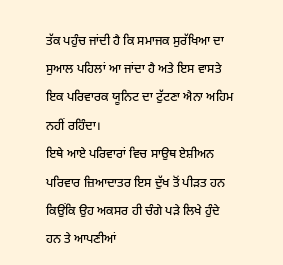ਤੱਕ ਪਹੁੰਚ ਜਾਂਦੀ ਹੈ ਕਿ ਸਮਾਜਕ ਸੁਰੱਖਿਆ ਦਾ ਸੁਆਲ ਪਹਿਲਾਂ ਆ ਜਾਂਦਾ ਹੈ ਅਤੇ ਇਸ ਵਾਸਤੇ ਇਕ ਪਰਿਵਾਰਕ ਯੂਨਿਟ ਦਾ ਟੁੱਟਣਾ ਐਨਾ ਅਹਿਮ ਨਹੀਂ ਰਹਿੰਦਾ।
ਇਥੇ ਆਏ ਪਰਿਵਾਰਾਂ ਵਿਚ ਸਾਉਥ ਏਸ਼ੀਅਨ ਪਰਿਵਾਰ ਜ਼ਿਆਦਾਤਰ ਇਸ ਦੁੱਖ ਤੋਂ ਪੀੜਤ ਹਨ ਕਿਉਂਕਿ ਉਹ ਅਕਸਰ ਹੀ ਚੰਗੇ ਪੜੇ ਲਿਖੇ ਹੁੰਦੇ ਹਨ ਤੇ ਆਪਣੀਆਂ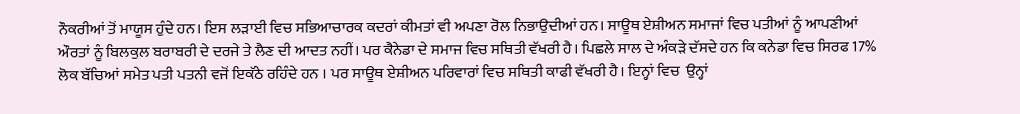ਨੌਕਰੀਆਂ ਤੋਂ ਮਾਯੂਸ ਹੁੰਦੇ ਹਨ। ਇਸ ਲੜਾਈ ਵਿਚ ਸਭਿਆਚਾਰਕ ਕਦਰਾਂ ਕੀਮਤਾਂ ਵੀ ਅਪਣਾ ਰੋਲ ਨਿਭਾਉਦੀਆਂ ਹਨ। ਸਾਊਥ ਏਸ਼ੀਅਨ ਸਮਾਜਾਂ ਵਿਚ ਪਤੀਆਂ ਨੂੰ ਆਪਣੀਆਂ ਔਰਤਾਂ ਨੂੰ ਬਿਲਕੁਲ ਬਰਾਬਰੀ ਦੇ ਦਰਜੇ ਤੇ ਲੈਣ ਦੀ ਆਦਤ ਨਹੀਂ। ਪਰ ਕੈਨੇਡਾ ਦੇ ਸਮਾਜ ਵਿਚ ਸਥਿਤੀ ਵੱਖਰੀ ਹੈ। ਪਿਛਲੇ ਸਾਲ ਦੇ ਅੰਕੜੇ ਦੱਸਦੇ ਹਨ ਕਿ ਕਨੇਡਾ ਵਿਚ ਸਿਰਫ 17% ਲੋਕ ਬੱਚਿਆਂ ਸਮੇਤ ਪਤੀ ਪਤਨੀ ਵਜੋਂ ਇਕੱਠੇ ਰਹਿੰਦੇ ਹਨ । ਪਰ ਸਾਊਥ ਏਸ਼ੀਅਨ ਪਰਿਵਾਰਾਂ ਵਿਚ ਸਥਿਤੀ ਕਾਫੀ ਵੱਖਰੀ ਹੈ। ਇਨ੍ਹਾਂ ਵਿਚ  ਉਨ੍ਹਾਂ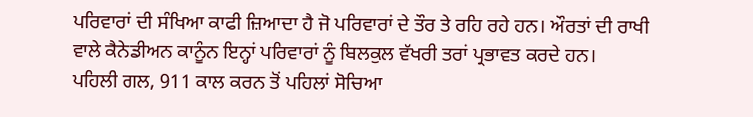ਪਰਿਵਾਰਾਂ ਦੀ ਸੰਖਿਆ ਕਾਫੀ ਜ਼ਿਆਦਾ ਹੈ ਜੋ ਪਰਿਵਾਰਾਂ ਦੇ ਤੌਰ ਤੇ ਰਹਿ ਰਹੇ ਹਨ। ਔਰਤਾਂ ਦੀ ਰਾਖੀ ਵਾਲੇ ਕੈਨੇਡੀਅਨ ਕਾਨੂੰਨ ਇਨ੍ਹਾਂ ਪਰਿਵਾਰਾਂ ਨੂੰ ਬਿਲਕੁਲ ਵੱਖਰੀ ਤਰਾਂ ਪ੍ਰਭਾਵਤ ਕਰਦੇ ਹਨ।
ਪਹਿਲੀ ਗਲ, 911 ਕਾਲ ਕਰਨ ਤੋਂ ਪਹਿਲਾਂ ਸੋਚਿਆ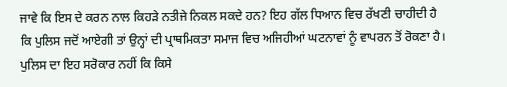ਜਾਵੇ ਕਿ ਇਸ ਦੇ ਕਰਨ ਨਾਲ ਕਿਹੜੇ ਨਤੀਜੇ ਨਿਕਲ ਸਕਦੇ ਹਨ? ਇਹ ਗੱਲ ਧਿਆਨ ਵਿਚ ਰੱਖਣੀ ਚਾਹੀਦੀ ਹੈ ਕਿ ਪੁਲਿਸ ਜਦੋਂ ਆਏਗੀ ਤਾਂ ਉਨ੍ਹਾਂ ਦੀ ਪ੍ਰਾਥਮਿਕਤਾ ਸਮਾਜ ਵਿਚ ਅਜਿਹੀਆਂ ਘਟਨਾਵਾਂ ਨੂੰ ਵਾਪਰਨ ਤੋਂ ਰੋਕਣਾ ਹੈ। ਪੁਲਿਸ ਦਾ ਇਹ ਸਰੋਕਾਰ ਨਹੀਂ ਕਿ ਕਿਸੇ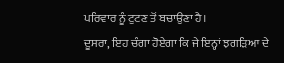ਪਰਿਵਾਰ ਨੂੰ ਟੁਟਣ ਤੋਂ ਬਚਾਉਣਾ ਹੈ।
ਦੂਸਰਾ, ਇਹ ਚੰਗਾ ਹੋਏਗਾ ਕਿ ਜੇ ਇਨ੍ਹਾਂ ਝਗੜਿਆ ਦੇ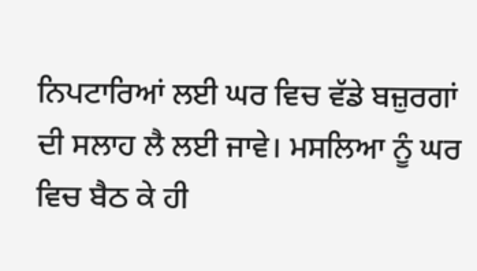ਨਿਪਟਾਰਿਆਂ ਲਈ ਘਰ ਵਿਚ ਵੱਡੇ ਬਜ਼ੁਰਗਾਂ ਦੀ ਸਲਾਹ ਲੈ ਲਈ ਜਾਵੇ। ਮਸਲਿਆ ਨੂੰ ਘਰ ਵਿਚ ਬੈਠ ਕੇ ਹੀ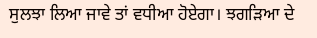ਸੁਲਝਾ ਲਿਆ ਜਾਵੇ ਤਾਂ ਵਧੀਆ ਹੋਏਗਾ। ਝਗੜਿਆ ਦੇ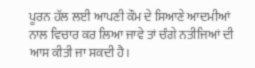ਪੂਰਨ ਹੱਲ ਲਈ ਆਪਣੀ ਕੌਮ ਦੇ ਸਿਆਣੇ ਆਦਮੀਆਂ ਨਾਲ ਵਿਚਾਰ ਕਰ ਲਿਆ ਜਾਵੇ ਤਾਂ ਚੰਗੇ ਨਤੀਜਿਆਂ ਦੀ ਆਸ ਕੀਤੀ ਜਾ ਸਕਦੀ ਹੈ।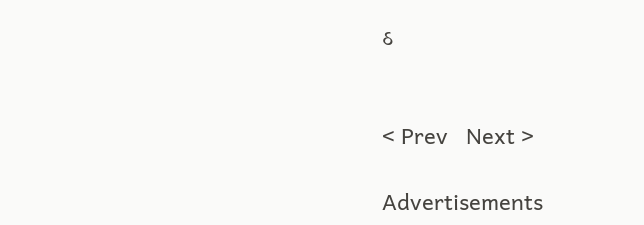ઠ


< Prev   Next >

Advertisements